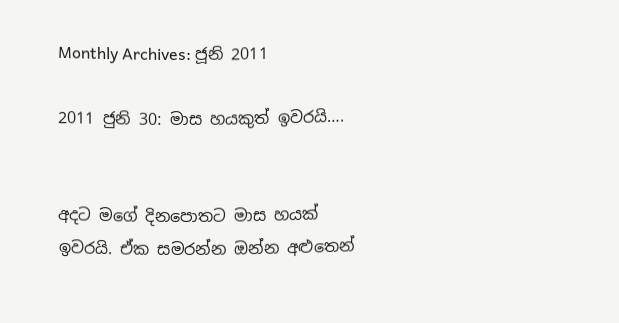Monthly Archives: ජූනි 2011

2011 ජුනි 30: මාස හයකුත් ඉවරයි….


අදට මගේ දිනපොතට මාස හයක් ඉවරයි. ඒක සමරන්න ඔන්න අළුතෙන්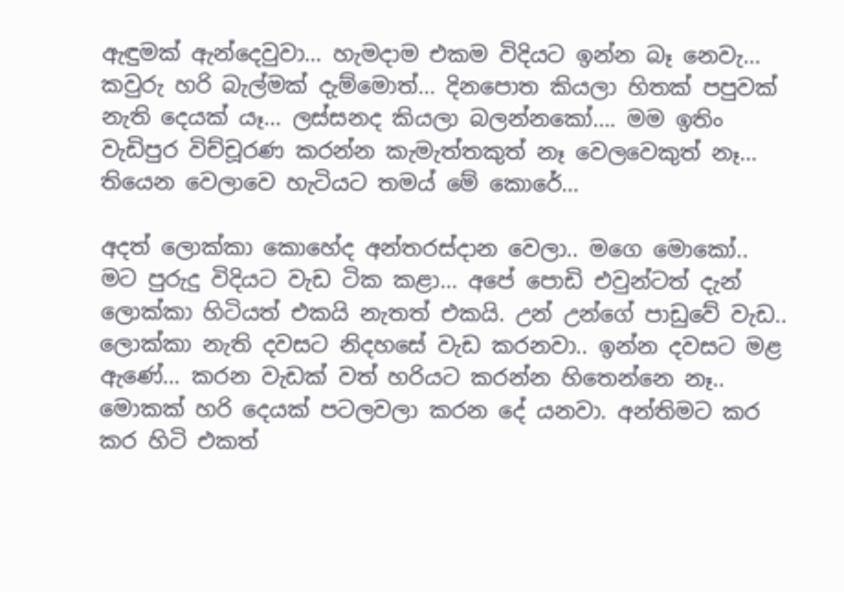ඇඳුමක් ඇන්දෙවුවා… හැමදාම එකම විදියට ඉන්න බෑ නෙවැ… කවුරු හරි බැල්මක් දැම්මොත්… දිනපොත කියලා හිතක් පපුවක් නැති දෙයක් යෑ… ලස්සනද කියලා බලන්නකෝ…. මම ඉතිං වැඩිපුර විච්චූරණ කරන්න කැමැත්තකුත් නෑ වෙලවෙකුත් නෑ… තියෙන වෙලාවෙ හැටියට තමය් මේ කොරේ…

අදත් ලොක්කා කොහේද අන්තරස්දාන වෙලා.. මගෙ මොකෝ.. මට පුරුදු විදියට වැඩ ටික කළා… අපේ පොඩි එවුන්ටත් දැන් ලොක්කා හිටියත් එකයි නැතත් එකයි. උන් උන්ගේ පාඩුවේ වැඩ.. ලොක්කා නැති දවසට නිදහසේ වැඩ කරනවා.. ඉන්න දවසට මළ ඇණේ… කරන වැඩක් වත් හරියට කරන්න හිතෙන්නෙ නෑ.. මොකක් හරි දෙයක් පටලවලා කරන දේ යනවා. අන්තිමට කර කර හිටි එකත්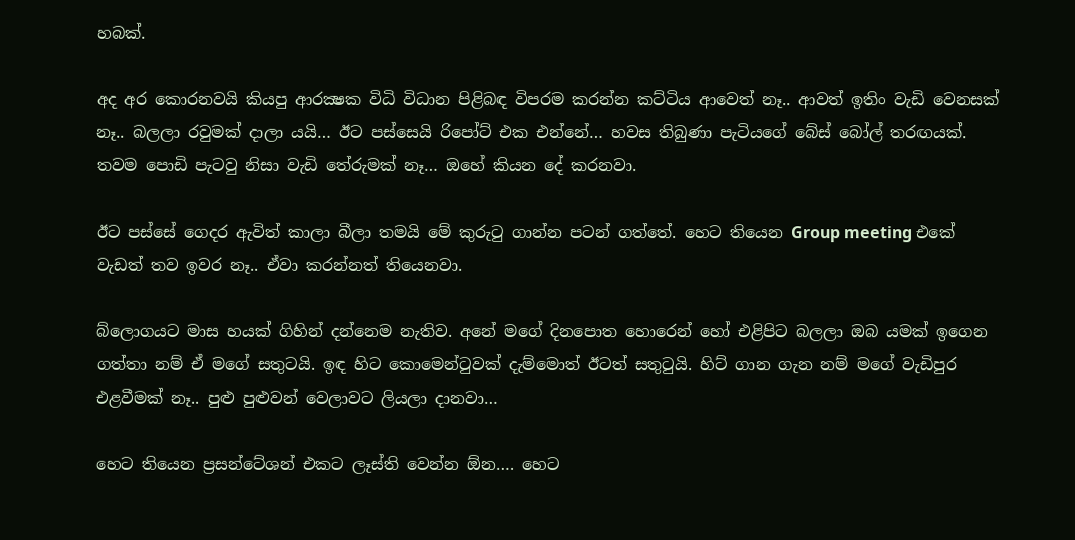හබක්.

අද අර කොරනවයි කියපු ආරක්‍ෂක විධි විධාන පිළිබඳ විපරම කරන්න කට්ටිය ආවෙත් නෑ.. ආවත් ඉතිං වැඩි වෙනසක් නෑ.. බලලා රවුමක් දාලා යයි… ඊට පස්සෙයි රිපෝට් එක එන්නේ… හවස තිබුණා පැටියගේ බේස් බෝල් තරඟයක්. තවම පොඩි පැටවු නිසා වැඩි තේරුමක් නෑ… ඔහේ කියන දේ කරනවා.

ඊට පස්සේ ගෙදර ඇවිත් කාලා බීලා තමයි මේ කුරුටු ගාන්න පටන් ගත්තේ. හෙට තියෙන Group meeting එකේ වැඩත් තව ඉවර නෑ.. ඒවා කරන්නත් තියෙනවා.

බ්ලොගයට මාස හයක් ගිහින් දන්නෙම නැතිව. අනේ මගේ දිනපොත හොරෙන් හෝ එළිපිට බලලා ඔබ යමක් ඉගෙන ගත්තා නම් ඒ මගේ සතුටයි. ඉඳ හිට කොමෙන්ටුවක් දැම්මොත් ඊටත් සතුටුයි. හිට් ගාන ගැන නම් මගේ වැඩිපුර එළවීමක් නෑ.. පුළු පුළුවන් වෙලාවට ලියලා දානවා…

හෙට තියෙන ප්‍රසන්ටේශන් එකට ලෑස්ති වෙන්න ඕන…. හෙට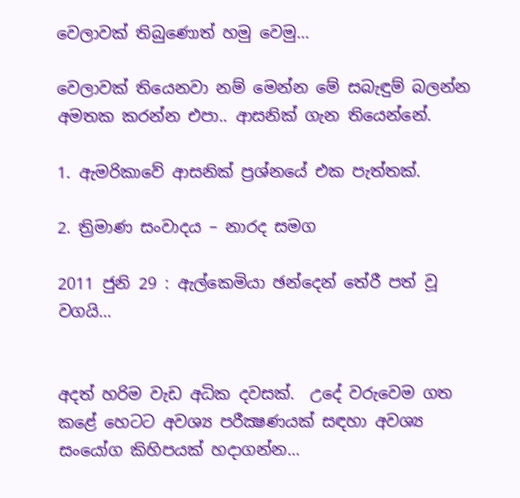වෙලාවක් තිබුණොත් හමු වෙමු…

වෙලාවක් තියෙනවා නම් මෙන්න මේ සබැඳුම් බලන්න අමතක කරන්න එපා.. ආසනික් ගැන තියෙන්නේ.

1. ඇමරිකාවේ ආසනික් ප්‍රශ්නයේ එක පැත්තක්.

2. ත්‍රිමාණ සංවාදය – නාරද සමග

2011 ජුනි 29 : ඇල්කෙමියා ඡන්දෙන් තේරී පත් වූ වගයි…


අදත් හරිම වැඩ අධික දවසක්.  උදේ වරුවෙම ගත කළේ හෙටට අවශ්‍ය පරීක්‍ෂණයක් සඳහා අවශ්‍ය සංයෝග කිහිපයක් හදාගන්න…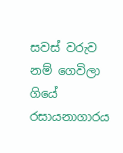සවස් වරුව නම් ගෙවිලා ගියේ රසායනාගාරය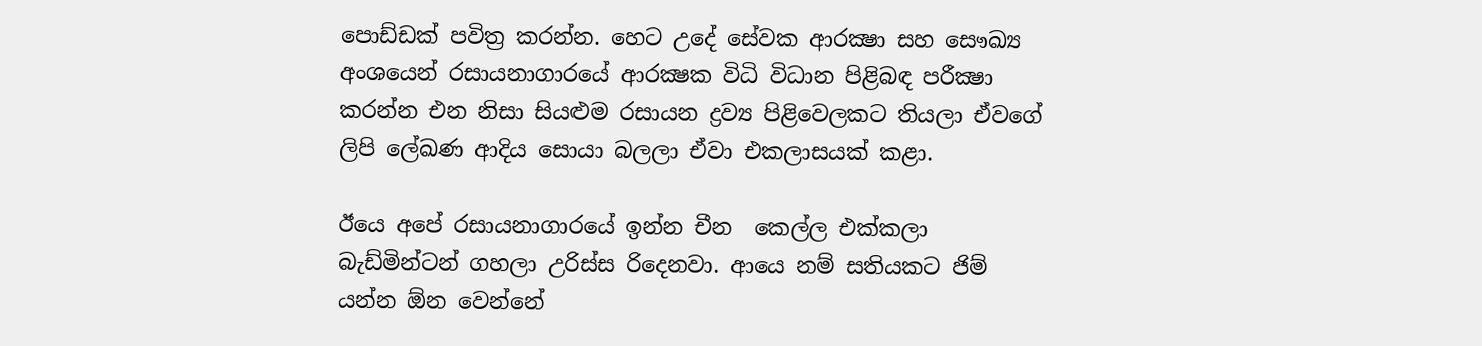පොඩ්ඩක් පවිත්‍ර කරන්න. හෙට උදේ සේවක ආරක්‍ෂා සහ සෞඛ්‍ය අංශයෙන් රසායනාගාරයේ ආරක්‍ෂක විධි විධාන පිළිබඳ පරීක්‍ෂා කරන්න එන නිසා සියළුම රසායන ද්‍රව්‍ය පිළිවෙලකට තියලා ඒවගේ ලිපි ලේඛණ ආදිය සොයා බලලා ඒවා එකලාසයක් කළා.

ඊයෙ අපේ රසායනාගාරයේ ඉන්න චීන  කෙල්ල එක්කලා බැඩ්මින්ටන් ගහලා උරිස්ස රිදෙනවා. ආයෙ නම් සතියකට ජිම් යන්න ඕන වෙන්නේ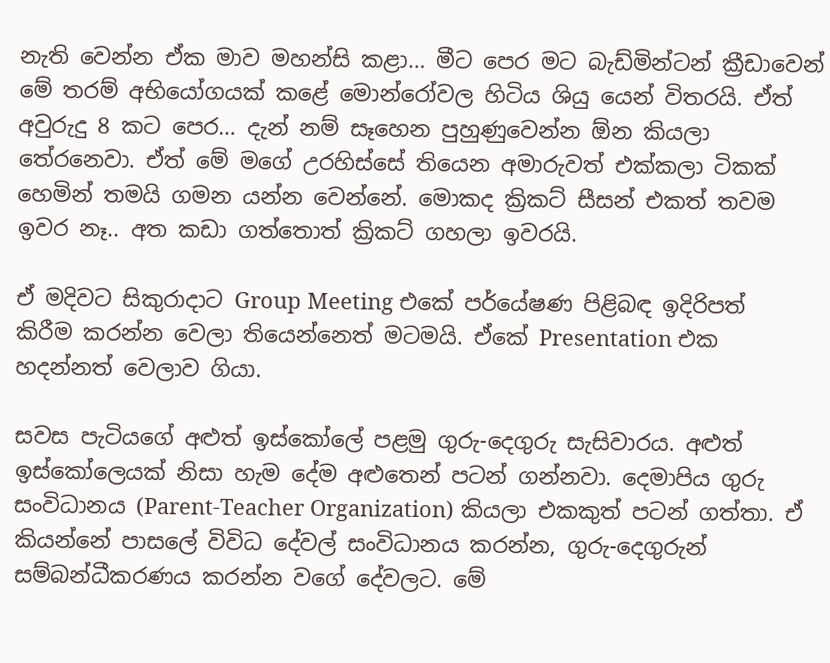නැති වෙන්න ඒක මාව මහන්සි කළා… මීට පෙර මට බැඩ්මින්ටන් ක්‍රීඩාවෙන් මේ තරම් අභියෝගයක් කළේ මොන්රෝවල හිටිය ශියු යෙන් විතරයි. ඒත් අවුරුදු 8 කට පෙර… දැන් නම් සෑහෙන පුහුණුවෙන්න ඕන කියලා තේරනෙවා. ඒත් මේ මගේ උරහිස්සේ තියෙන අමාරුවත් එක්කලා ටිකක් හෙමින් තමයි ගමන යන්න වෙන්නේ. මොකද ක්‍රිකට් සීසන් එකත් තවම ඉවර නෑ.. අත කඩා ගත්තොත් ක්‍රිකට් ගහලා ඉවරයි.

ඒ මදිවට සිකුරාදාට Group Meeting එකේ පර්යේෂණ පිළිබඳ ඉදිරිපත් කිරීම කරන්න වෙලා තියෙන්නෙත් මටමයි. ඒකේ Presentation එක හදන්නත් වෙලාව ගියා.

සවස පැටියගේ අළුත් ඉස්කෝලේ පළමු ගුරු-දෙගුරු සැසිවාරය. අළුත් ඉස්කෝලෙයක් නිසා හැම දේම අළුතෙන් පටන් ගන්නවා. දෙමාපිය ගුරු සංවිධානය (Parent-Teacher Organization) කියලා එකකුත් පටන් ගත්තා. ඒ කියන්නේ පාසලේ විවිධ දේවල් සංවිධානය කරන්න, ගුරු-දෙගුරුන් සම්බන්ධීකරණය කරන්න වගේ දේවලට. මේ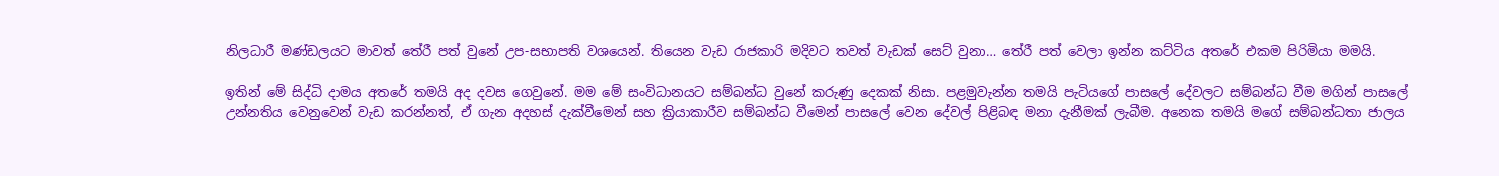නිලධාරී මණ්ඩලයට මාවත් තේරී පත් වුනේ උප-සභාපති වශයෙන්. තියෙන වැඩ රාජකාරි මදිවට තවත් වැඩක් සෙට් වුනා… තේරී පත් වෙලා ඉන්න කට්ටිය අතරේ එකම පිරිමියා මමයි.

ඉතින් මේ සිද්ධි දාමය අතරේ තමයි අද දවස ගෙවුනේ. මම මේ සංවිධානයට සම්බන්ධ වුනේ කරුණු දෙකක් නිසා. පළමුවැන්න තමයි පැටියගේ පාසලේ දේවලට සම්බන්ධ වීම මගින් පාසලේ උන්නතිය වෙනුවෙන් වැඩ කරන්නත්, ඒ ගැන අදහස් දැක්වීමෙන් සහ ක්‍රියාකාරීව සම්බන්ධ වීමෙන් පාසලේ වෙන දේවල් පිළිබඳ මනා දැනීමක් ලැබීම. අනෙක තමයි මගේ සම්බන්ධතා ජාලය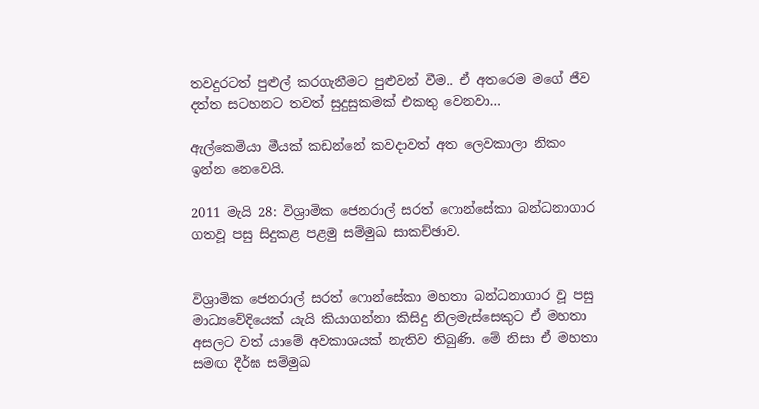තවදුරටත් පුළුල් කරගැනීමට පුළුවන් වීම.. ඒ අතරෙම මගේ ජීව දත්ත සටහනට තවත් සුදුසුකමක් එකතු වෙනවා…

ඇල්කෙමියා මීයක් කඩන්නේ කවදාවත් අත ලෙවකාලා නිකං ඉන්න නෙවෙයි.

2011 මැයි 28: විශ්‍රාමික ජෙනරාල් සරත් ෆොන්සේකා බන්ධනාගාර ගතවූ පසු සිදුකළ පළමු සම්මුඛ සාකච්ඡාව.


විශ්‍රාමික ජෙනරාල් සරත් ෆොන්සේකා මහතා බන්ධනාගාර වූ පසු මාධ්‍යවේදියෙක් යැයි කියාගන්නා කිසිදු නිලමැස්සෙකුට ඒ මහතා අසලට වත් යාමේ අවකාශයක් නැතිව තිබුණි. මේ නිසා ඒ මහතා සමඟ දීර්ඝ සම්මුඛ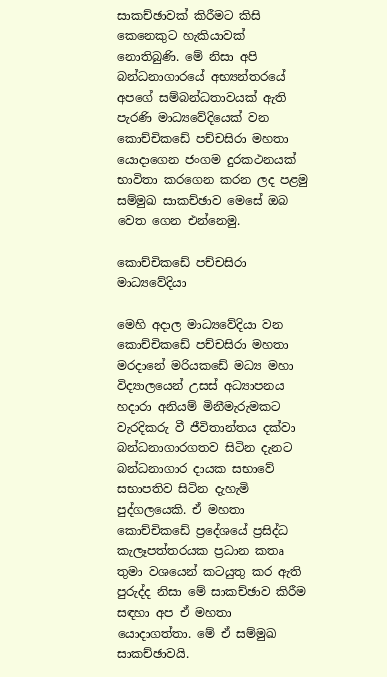සාකච්ඡාවක් කිරීමට කිසි කෙනෙකුට හැකියාවක් නොතිබුණි. මේ නිසා අපි බන්ධනාගාරයේ අභ්‍යන්තරයේ අපගේ සම්බන්ධතාවයක් ඇති පැරණි මාධ්‍යවේදියෙක් වන කොච්චිකඩේ පච්චසිරා මහතා යොදාගෙන ජංගම දුරකථනයක් භාවිතා කරගෙන කරන ලද පළමු සම්මුඛ සාකච්ඡාව මෙසේ ඔබ වෙත ගෙන එන්නෙමු.

කොච්චිකඩේ පච්චසිරා මාධ්‍යවේදියා

මෙහි අදාල මාධ්‍යවේදියා වන කොච්චිකඩේ පච්චසිරා මහතා මරදානේ මරියකඩේ මධ්‍ය මහා විද්‍යාලයෙන් උසස් අධ්‍යාපනය හදාරා අනියම් මිනීමැරුමකට වැරදිකරු වී ජීවිතාන්තය දක්වා බන්ධනාගාරගතව සිටින දැනට බන්ධනාගාර දායක සභාවේ සභාපතිව සිටින දැහැමි පුද්ගලයෙකි. ඒ මහතා කොච්චිකඩේ ප්‍රදේශයේ ප්‍රසිද්ධ කැලෑපත්තරයක ප්‍රධාන කතෘ තුමා වශයෙන් කටයුතු කර ඇති පුරුද්ද නිසා මේ සාකච්ඡාව කිරීම සඳහා අප ඒ මහතා යොදාගත්තා. මේ ඒ සම්මුඛ සාකච්ඡාවයි.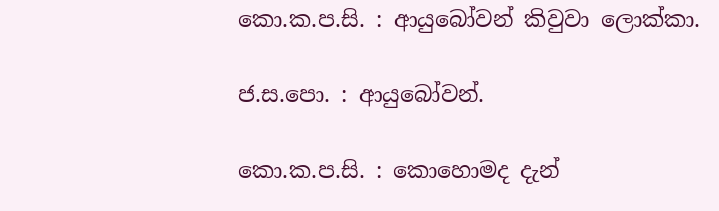කො.ක.ප.සි. : ආයුබෝවන් කිවුවා ලොක්කා.

ජ.ස.පො. : ආයුබෝවන්.

කො.ක.ප.සි. : කොහොමද දැන්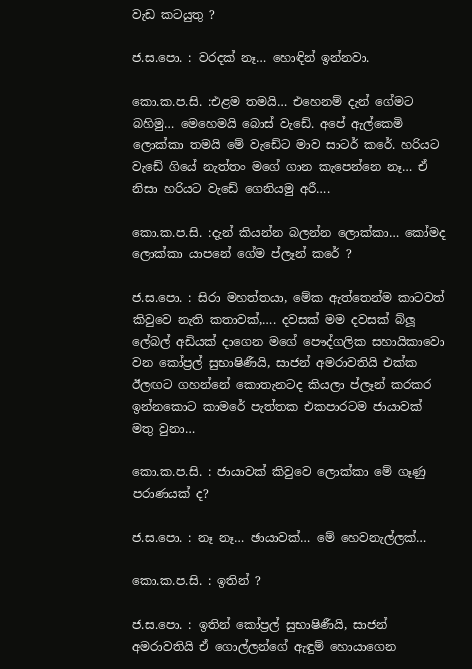වැඩ කටයුතු ?

ජ.ස.පො. : වරදක් නෑ… හොඳින් ඉන්නවා.

කො.ක.ප.සි. :එළම තමයි… එහෙනම් දැන් ගේමට බහිමු… මෙහෙමයි බොස් වැඩේ. අපේ ඇල්කෙමි ලොක්කා තමයි මේ වැඩේට මාව සාටර් කරේ. හරියට වැඩේ ගියේ නැත්තං මගේ ගාන කැපෙන්නෙ නෑ… ඒ නිසා හරියට වැඩේ ගෙනියමු අරී….

කො.ක.ප.සි. :දැන් කියන්න බලන්න ලොක්කා… කෝමද ලොක්කා යාපනේ ගේම ප්ලෑන් කරේ ?

ජ.ස.පො. : සිරා මහත්තයා, මේක ඇත්තෙන්ම කාටවත් කිවුවෙ නැති කතාවක්,…. දවසක් මම දවසක් බ්ලූ ලේබල් අඩියක් දාගෙන මගේ පෞද්ගලික සහායිකාවො වන කෝප්‍රල් සුභාෂිණීයි, සාජන් අමරාවතියි එක්ක ඊලඟට ගහන්නේ කොතැනටද කියලා ප්ලෑන් කරකර ඉන්නකොට කාමරේ පැත්තක එකපාරටම ජායාවක් මතු වුනා…

කො.ක.ප.සි. : ජායාවක් කිවුවෙ ලොක්කා මේ ගෑණු පරාණයක් ද?

ජ.ස.පො. : නෑ නෑ… ඡායාවක්… මේ හෙවනැල්ලක්…

කො.ක.ප.සි. : ඉතින් ?

ජ.ස.පො. : ඉතින් කෝප්‍රල් සුභාෂිණීයි, සාජන් අමරාවතියි ඒ ගොල්ලන්ගේ ඇඳුම් හොයාගෙන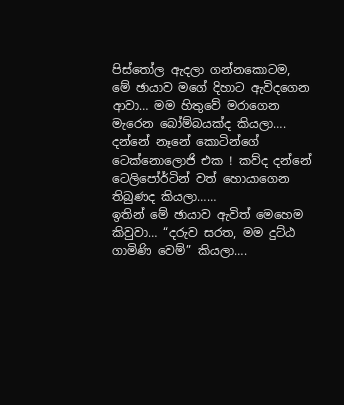පිස්තෝල ඇදලා ගන්නකොටම, මේ ඡායාව මගේ දිහාට ඇවිදගෙන ආවා… මම හිතුවේ මරාගෙන මැරෙන බෝම්බයක්ද කියලා…. දන්නේ නෑනේ කොටින්ගේ ටෙක්නොලොජි එක ! කව්ද දන්නේ ටෙලිපෝර්ටින් වත් හොයාගෙන තිබුණද කියලා……
ඉතින් මේ ඡායාව ඇවිත් මෙහෙම කිවුවා… “දරුව සරත, මම දුට්ඨ ගාමිණි වෙම්” කියලා….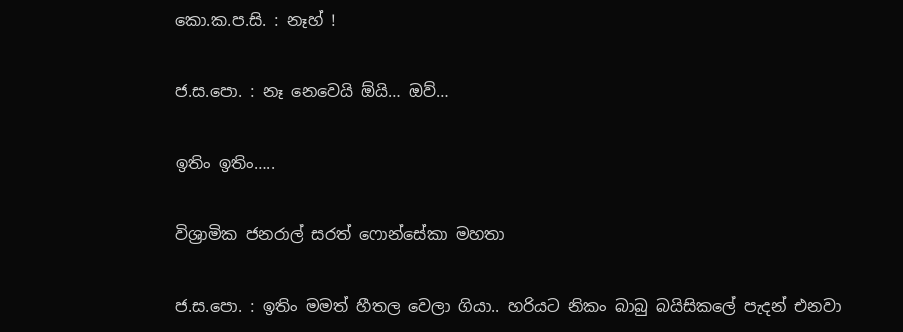කො.ක.ප.සි. : නෑහ් !

ජ.ස.පො. : නෑ නෙවෙයි ඕයි… ඔව්…

ඉතිං ඉතිං…..

විශ්‍රාමික ජනරාල් සරත් ෆොන්සේකා මහතා

ජ.ස.පො. : ඉතිං මමත් හීතල වෙලා ගියා.. හරියට නිකං බාබු බයිසිකලේ පැදන් එනවා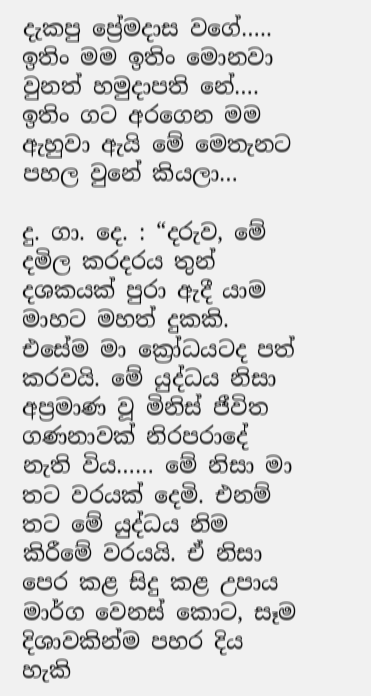දැකපු ප්‍රේමදාස වගේ….. ඉතිං මම ඉතිං මොනවා වුනත් හමුදාපති නේ…. ඉතිං ගට අරගෙන මම ඇහුවා ඇයි මේ මෙතැනට පහල වුනේ කියලා…

දු. ගා. දෙ. : “දරුව, මේ දමිල කරදරය තුන් දශකයක් පුරා ඇදී යාම මාහට මහත් දුකකි. එසේම මා ක්‍රෝධයටද පත් කරවයි. මේ යුද්ධය නිසා අප්‍රමාණ වූ මිනිස් ජීවිත ගණනාවක් නිරපරාදේ නැති විය…… මේ නිසා මා තට වරයක් දෙමි. එනම් තට මේ යුද්ධය නිම කිරීමේ වරයයි. ඒ නිසා පෙර කළ සිදු කළ උපාය මාර්ග වෙනස් කොට, සෑම දිශාවකින්ම පහර දිය හැකි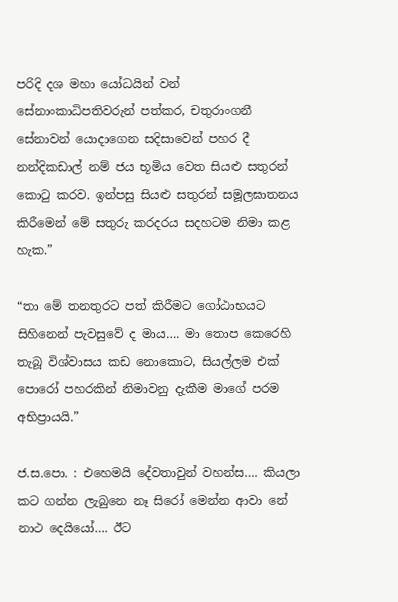පරිදි දශ මහා යෝධයින් වන් සේනාංකාධිපතිවරුන් පත්කර, චතුරාංගනී සේනාවන් යොදාගෙන සදිසාවෙන් පහර දී නන්දිකඩාල් නම් ජය භූමිය වෙත සියළු සතුරන් කොටු කරව. ඉන්පසු සියළු සතුරන් සමූලඝාතනය කිරීමෙන් මේ සතුරු කරදරය සදහටම නිමා කළ හැක.”

“තා මේ තනතුරට පත් කිරීමට ගෝඨාභයට සිහිනෙන් පැවසුවේ ද මාය…. මා තොප කෙරෙහි තැබූ විශ්වාසය කඩ නොකොට, සියල්ලම එක් පොරෝ පහරකින් නිමාවනු දැකීම මාගේ පරම අභිප්‍රායයි.”

ජ.ස.පො. : එහෙමයි දේවතාවුන් වහන්ස…. කියලා කට ගන්න ලැබුනෙ නෑ සිරෝ මෙන්න ආවා නේ නාථ දෙයියෝ…. ඊට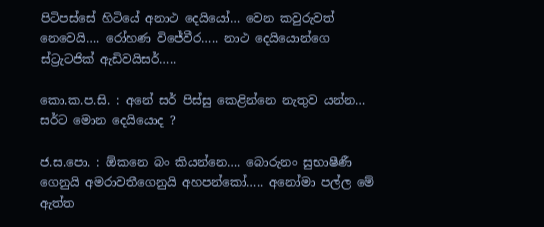පිටිපස්සේ හිටියේ අනාථ දෙයියෝ… වෙන කවුරුවත් නෙවෙයි…. රෝහණ විජේවීර….. නාථ දෙයියොන්ගෙ ස්ට්‍රැටජික් ඇඩිවයිසර්…..

කො.ක.ප.සි. : අනේ සර් පිස්සු කෙළින්නෙ නැතුව යන්න… සර්ට මොන දෙයියොද ?

ජ.ස.පො. : ඕකනෙ බං කියන්නෙ…. බොරුනං සුභාෂීණී ගෙනුයි අමරාවතීගෙනුයි අහපන්කෝ….. අනෝමා පල්ල මේ ඇත්ත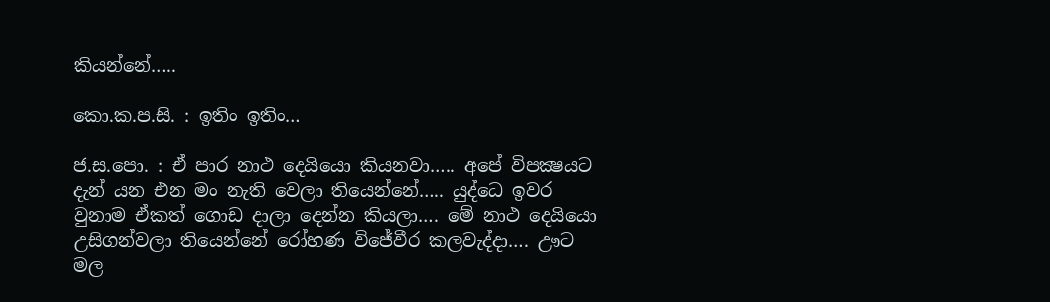කියන්නේ…..

කො.ක.ප.සි. : ඉතිං ඉතිං…

ජ.ස.පො. : ඒ පාර නාථ දෙයියො කියනවා….. අපේ විපක්‍ෂයට දැන් යන එන මං නැති වෙලා තියෙන්නේ….. යුද්ධෙ ඉවර වුනාම ඒකත් ගොඩ දාලා දෙන්න කියලා…. මේ නාථ දෙයියො උසිගන්වලා තියෙන්නේ රෝහණ විජේවීර කලවැද්දා…. ඌට මල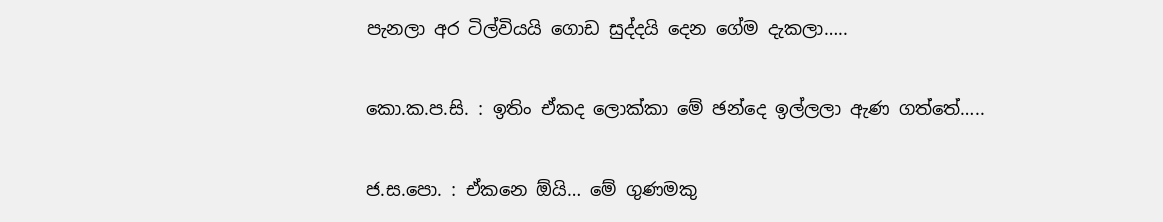පැනලා අර ටිල්වියයි ගොඩ සුද්දයි දෙන ගේම දැකලා…..

කො.ක.ප.සි. : ඉතිං ඒකද ලොක්කා මේ ඡන්දෙ ඉල්ලලා ඇණ ගත්තේ…..

ජ.ස.පො. : ඒකනෙ ඕයි… මේ ගුණමකු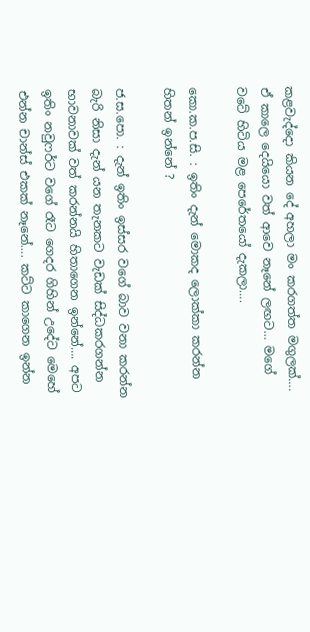කළවැද්දො කියන දේ අහලා මං කරගත්ත මගුලක්…. ඒ කාලෙ දෙයියො වත් ආවෙ නෑනේ ලඟට… මගේ වටේ හිටිය මළ පෙරේතයෝ දැකලා….

කො.ක.ප.සි. : ඉතිං දැන් මොකද ලොක්කා කරන්න හිතන් ඉන්නේ ?

ජ.ස.පො. : දැන් ඉතිං ඉස්සර වගේ බාව වනා කරන්න බැරි නිසා දැන් යන තැනකට වැඩක් සිද්ධකරගන්න භාවනාවක් වත් කරන්නයි හිතාගෙන ඉන්නේ…. අපට ඉතිං නවුෆර්ට වගේ රෑට ගෙදර ගිහින් උදේට මෙහේ එන්න චාන්ස් එකක් නෑනේ…. කට්ට කාගෙන ඉන්න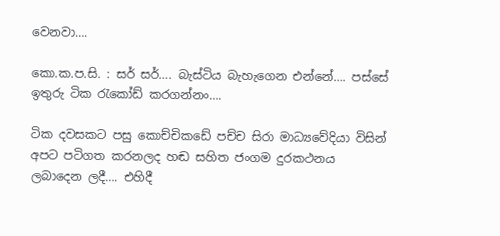වෙනවා….

කො.ක.ප.සි. : සර් සර්…. බැස්ටිය බැහැගෙන එන්නේ…. පස්සේ ඉතුරු ටික රැකෝඩ් කරගන්නං….

ටික දවසකට පසු කොච්චිකඩේ පච්ච සිරා මාධ්‍යවේදියා විසින් අපට පටිගත කරනලද හඬ සහිත ජංගම දුරකථනය ලබාදෙන ලදී…. එහිදී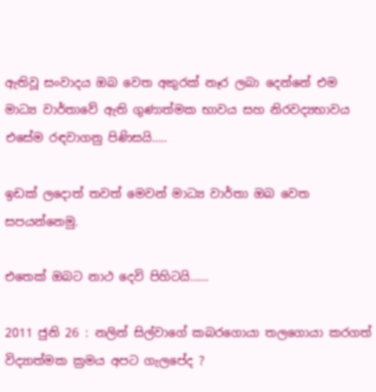ඇතිවූ සංවාදය ඔබ වෙත අකුරක් නෑර ලබා දෙන්නේ එම මාධ්‍ය වාර්තාවේ ඇති ගුණාත්මක භාවය සහ නිරවද්‍යභාවය එසේම රඳවාගනු පිණිසයි…..

ඉඩක් ලදොත් තවත් මෙවන් මාධ්‍ය වාර්තා ඔබ වෙත සපයන්නෙමු.

එතෙක් ඔබට නාථ දෙවි පිහිටයි……

2011 ජුනි 26 : නලින් සිල්වාගේ කබරගොයා තලගොයා කරගත් විද්‍යාත්මක ක්‍රමය අපට ගැලපේද ?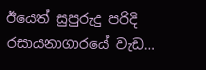ඊයෙත් සුපුරුදු පරිදි රසායනාගාරයේ වැඩ…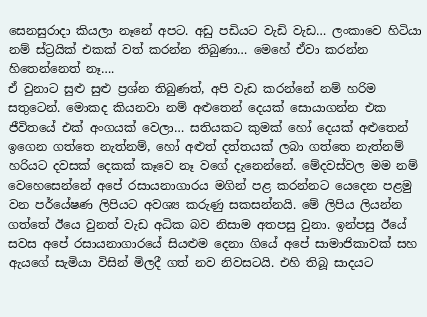සෙනසුරාදා කියලා නෑනේ අපට. අඩු පඩියට වැඩි වැඩ… ලංකාවෙ හිටියා නම් ස්ට්‍රයික් එකක් වත් කරන්න තිබුණා… මෙහේ ඒවා කරන්න හිතෙන්නෙත් නෑ….
ඒ වුනාට සුළු සුළු ප්‍රශ්න තිබුණත්, අපි වැඩ කරන්නේ නම් හරිම සතුටෙන්. මොකද කියනවා නම් අළුතෙන් දෙයක් සොයාගන්න එක ජීවිතයේ එක් අංගයක් වෙලා… සතියකට කුමක් හෝ දෙයක් අළුතෙන් ඉගෙන ගත්තෙ නැත්නම්, හෝ අළුත් දත්තයක් ලබා ගත්තෙ නැත්නම් හරියට දවසක් දෙකක් කෑවෙ නෑ වගේ දැනෙන්නේ. මේදවස්වල මම නම් වෙහෙසෙන්නේ අපේ රසායනාගාරය මගින් පළ කරන්නට යෙදෙන පළමු වන පර්යේෂණ ලිපියට අවශ්‍ය කරුණු සකසන්නයි. මේ ලිපිය ලියන්න ගත්තේ ඊයෙ වුනත් වැඩ අධික බව නිසාම අතපසු වුනා. ඉන්පසු ඊයේ සවස අපේ රසායනාගාරයේ සියළුම දෙනා ගියේ අපේ සාමාජිකාවක් සහ ඇයගේ සැමියා විසින් මිලදී ගත් නව නිවසටයි. එහි තිබූ සාදයට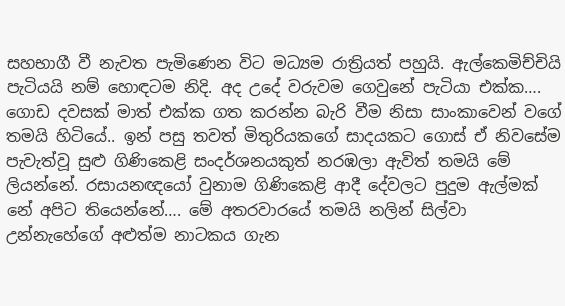සහභාගී වී නැවත පැමිණෙන විට මධ්‍යම රාත්‍රියත් පහුයි. ඇල්කෙමිච්චියි පැටියයි නම් හොඳටම නිදි. අද උදේ වරුවම ගෙවුනේ පැටියා එක්ක…. ගොඩ දවසක් මාත් එක්ක ගත කරන්න බැරි වීම නිසා සාංකාවෙන් වගේ තමයි හිටියේ.. ඉන් පසු තවත් මිතුරියකගේ සාදයකට ගොස් ඒ නිවසේම පැවැත්වූ සුළු ගිණිකෙළි සංදර්ශනයකුත් නරඹලා ඇවිත් තමයි මේ ලියන්නේ. රසායනඥයෝ වුනාම ගිණිකෙළි ආදී දේවලට පුදුම ඇල්මක් නේ අපිට තියෙන්නේ…. මේ අතරවාරයේ තමයි නලින් සිල්වා උන්නැහේගේ අළුත්ම නාටකය ගැන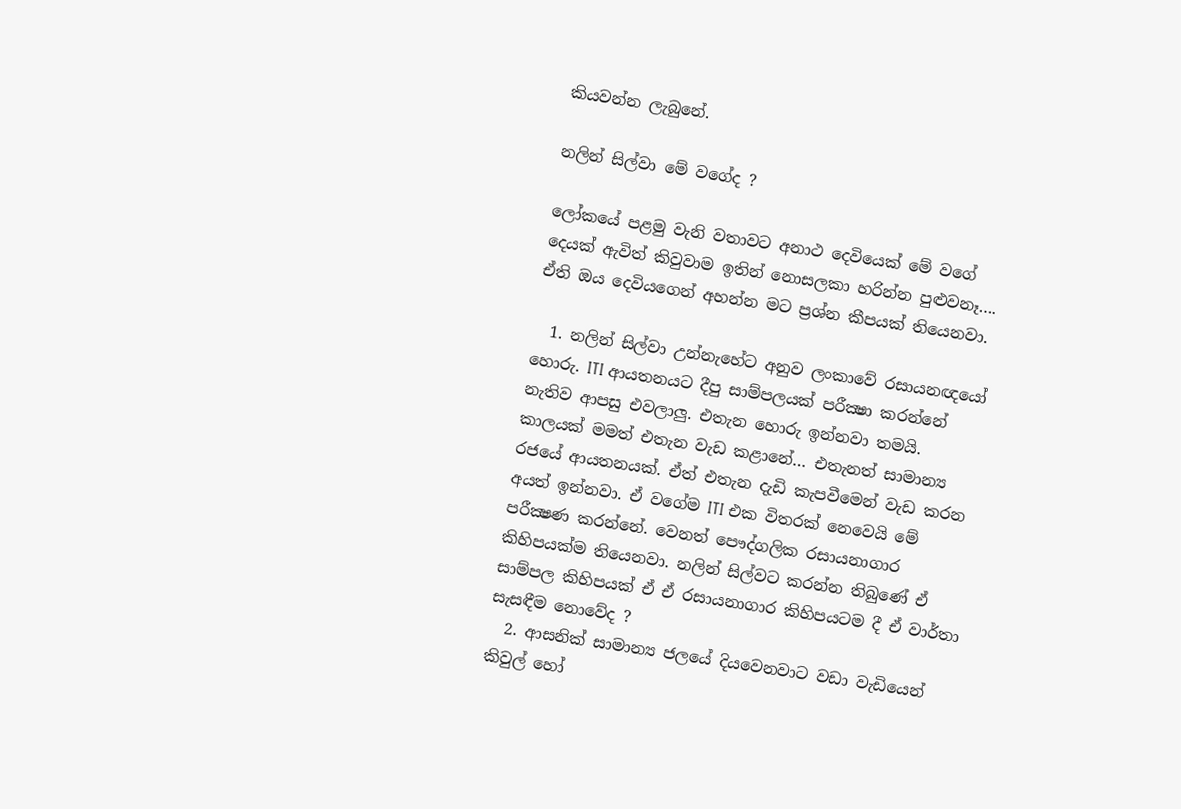කියවන්න ලැබුනේ.

නලින් සිල්වා මේ වගේද ?

ලෝකයේ පළමු වැනි වතාවට අනාථ දෙවියෙක් මේ වගේ දෙයක් ඇවිත් කිවුවාම ඉතින් නොසලකා හරින්න පුළුවනෑ…. ඒති ඔය දෙවියගෙන් අහන්න මට ප්‍රශ්න කීපයක් තියෙනවා.

  1. නලින් සිල්වා උන්නැහේට අනුව ලංකාවේ රසායනඥයෝ හොරු. ITI ආයතනයට දීපු සාම්පලයක් පරීක්‍ෂා කරන්නේ නැතිව ආපසු එවලාලු. එතැන හොරු ඉන්නවා තමයි. කාලයක් මමත් එතැන වැඩ කළානේ… එතැනත් සාමාන්‍ය රජයේ ආයතනයක්. ඒත් එතැන දැඩි කැපවීමෙන් වැඩ කරන අයත් ඉන්නවා. ඒ වගේම ITI එක විතරක් නෙවෙයි මේ පරීක්‍ෂණ කරන්නේ. වෙනත් පෞද්ගලික රසායනාගාර කිහිපයක්ම තියෙනවා. නලින් සිල්වට කරන්න තිබුණේ ඒ සාම්පල කිහිපයක් ඒ ඒ රසායනාගාර කිහිපයටම දී ඒ වාර්තා සැසඳීම නොවේද ?
  2. ආසනික් සාමාන්‍ය ජලයේ දියවෙනවාට වඩා වැඩියෙන් කිවුල් හෝ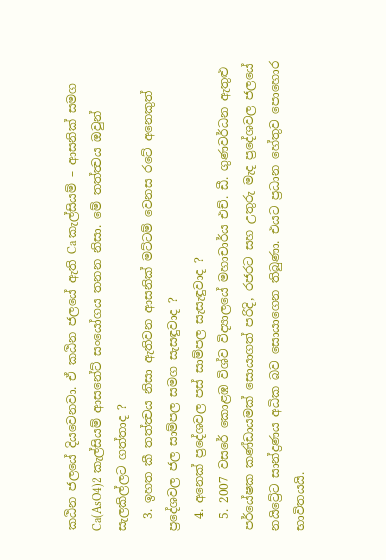කඨින ජලයේ දියවෙනවා. ඒ කඨින ජලයේ ඇති Ca කැල්සියම් – ආසනික් සමග Ca(AsO4)2 කැල්සියම් ආසනේට් සංයෝගය තනන නිසා. මේ තත්ත්‍වය ඔවුන් සැලකිල්ලට ගත්තාද ?
  3. ඉහත කී තත්ත්‍වය නිසා ඇතිවන ආසනික් මට්ටම් වෙනස රටේ අනෙකුත් ප්‍රදේශවල ජල සාම්පල සමග සැසඳුවාද ?
  4. අනෙක් ප්‍රදේශවල පස් සාම්පල සැසැඳුවාද ?
  5. 2007 වසරේ කොළඹ විශ්ව විද්‍යාලයේ මහාචාර්ය එච්. ඩී. ගුණවර්ධන ඇතුළු පර්යේෂක කණ්ඩායමක් සොයාගත් පරිදි, රජරට සහ උතුරු මැද ප්‍රදේශවල ජලයේ නයිට්‍රේට සාන්ද්‍රණය අධික බව සොයාගෙන තිබුණා. එයට ප්‍රධාන හේතුව පොහොර භාවිතයයි.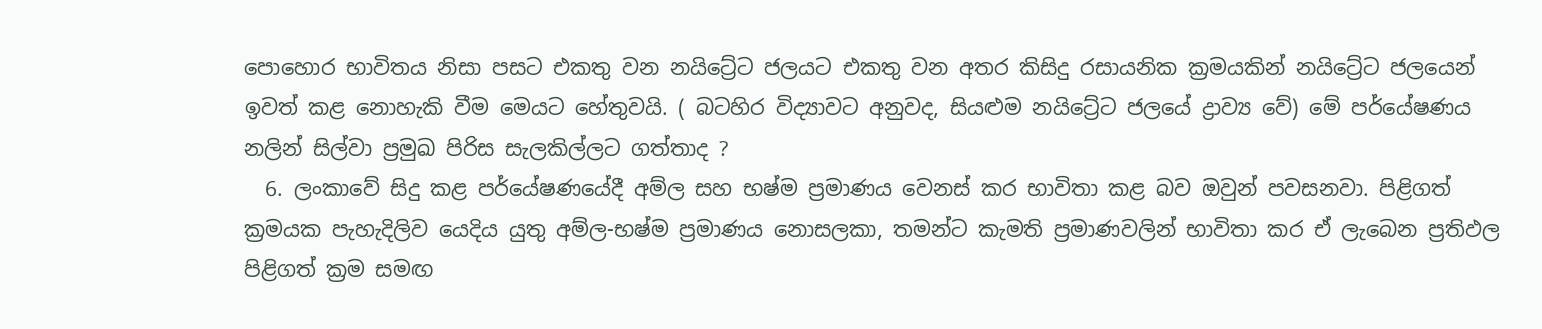පොහොර භාවිතය නිසා පසට එකතු වන නයිට්‍රේට ජලයට එකතු වන අතර කිසිදු රසායනික ක්‍රමයකින් නයිට්‍රේට ජලයෙන් ඉවත් කළ නොහැකි වීම මෙයට හේතුවයි. ( බටහිර විද්‍යාවට අනුවද, සියළුම නයිට්‍රේට ජලයේ ද්‍රාව්‍ය වේ) මේ පර්යේෂණය නලින් සිල්වා ප්‍රමුඛ පිරිස සැලකිල්ලට ගත්තාද ?
  6. ලංකාවේ සිදු කළ පර්යේෂණයේදී අම්ල සහ භෂ්ම ප්‍රමාණය වෙනස් කර භාවිතා කළ බව ඔවුන් පවසනවා. පිළිගත් ක්‍රමයක පැහැදිලිව යෙදිය යුතු අම්ල-භෂ්ම ප්‍රමාණය නොසලකා, තමන්ට කැමති ප්‍රමාණවලින් භාවිතා කර ඒ ලැබෙන ප්‍රතිඵල පිළිගත් ක්‍රම සමඟ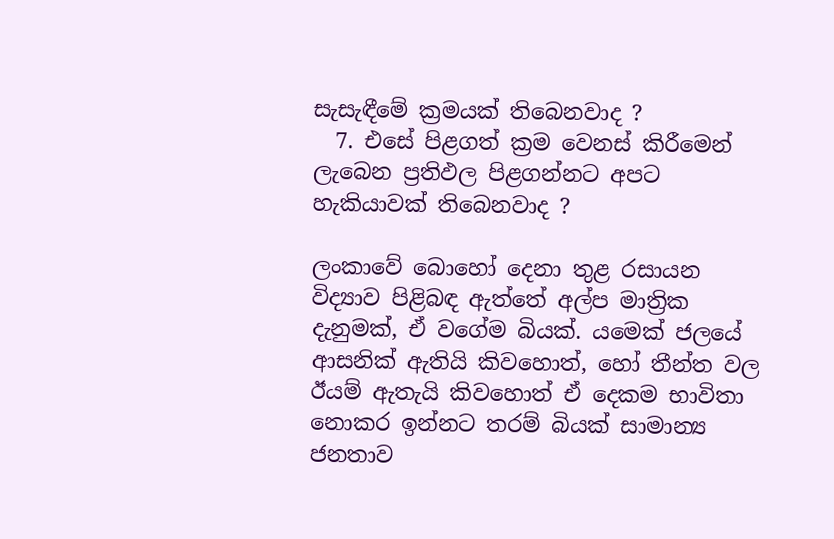සැසැඳීමේ ක්‍රමයක් තිබෙනවාද ?
  7. එසේ පිළගත් ක්‍රම වෙනස් කිරීමෙන් ලැබෙන ප්‍රතිඵල පිළගන්නට අපට හැකියාවක් තිබෙනවාද ?

ලංකාවේ බොහෝ දෙනා තුළ රසායන විද්‍යාව පිළිබඳ ඇත්තේ අල්ප මාත්‍රික දැනුමක්, ඒ වගේම බියක්. යමෙක් ජලයේ ආසනික් ඇතියි කිවහොත්, හෝ තීන්ත වල ඊයම් ඇතැයි කිවහොත් ඒ දෙකම භාවිතා නොකර ඉන්නට තරම් බියක් සාමාන්‍ය ජනතාව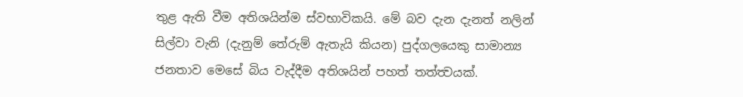තුළ ඇති වීම අතිශයින්ම ස්වභාවිකයි. මේ බව දැන දැනත් නලින් සිල්වා වැනි (දැනුම් තේරුම් ඇතැයි කියන) පුද්ගලයෙකු සාමාන්‍ය ජනතාව මෙසේ බිය වැද්දීම අතිශයින් පහත් තත්ත්‍වයක්.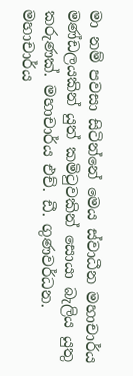මා නම් පවසා සිටින්නේ මෙය ස්වාධීන මහාචාර්ය මණ්ඩලයකින් යුත් කමිටුවකින් සොයා බැලිය යුතු කරුණක්. මහාචාර්ය එච්. ඩී. ගුණවර්ධන. මහාචාර්ය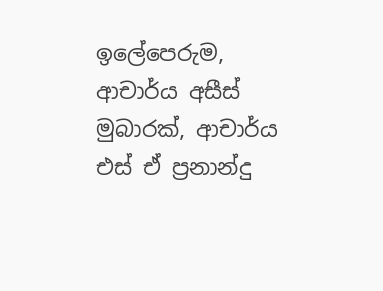ඉලේපෙරුම, ආචාර්ය අසීස් මුබාරක්, ආචාර්ය එස් ඒ ප්‍රනාන්දු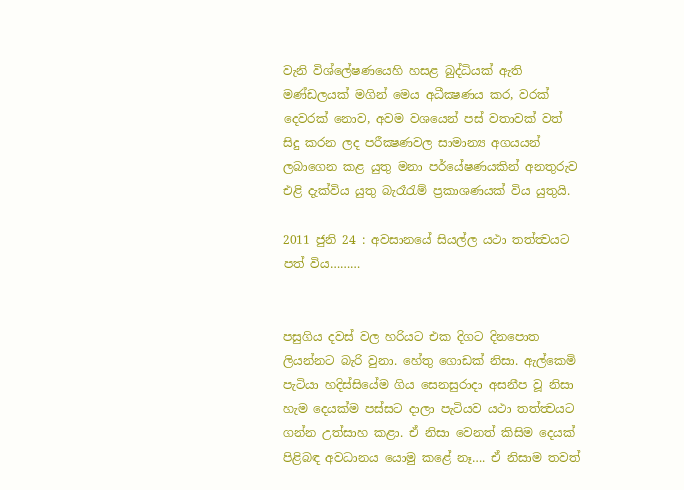වැනි විශ්ලේෂණයෙහි හසළ බුද්ධියක් ඇති මණ්ඩලයක් මගින් මෙය අධීක්‍ෂණය කර, වරක් දෙවරක් නොව, අවම වශයෙන් පස් වතාවක් වත් සිදු කරන ලද පරීක්‍ෂණවල සාමාන්‍ය අගයයන් ලබාගෙන කළ යුතු මනා පර්යේෂණයකින් අනතුරුව එළි දැක්විය යුතු බැරෑරැම් ප්‍රකාශණයක් විය යුතුයි.

2011 ජුනි 24 : අවසානයේ සියල්ල යථා තත්ත්‍වයට පත් විය………


පසුගිය දවස් වල හරියට එක දිගට දිනපොත ලියන්නට බැරි වුනා. හේතු ගොඩක් නිසා. ඇල්කෙමි පැටියා හදිස්සියේම ගිය සෙනසුරාදා අසනීප වූ නිසා හැම දෙයක්ම පස්සට දාලා පැටියව යථා තත්ත්‍වයට ගන්න උත්සාහ කළා. ඒ නිසා වෙනත් කිසිම දෙයක් පිළිබඳ අවධානය යොමු කළේ නෑ…. ඒ නිසාම තවත්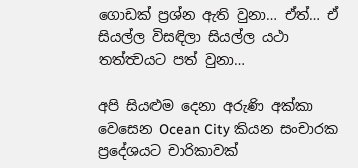ගොඩක් ප්‍රශ්න ඇති වුනා… ඒත්… ඒ සියල්ල විසඳිලා සියල්ල යථා තත්ත්‍වයට පත් වුනා…

අපි සියළුම දෙනා අරුණි අක්කා වෙසෙන Ocean City කියන සංචාරක ප්‍රදේශයට චාරිකාවක්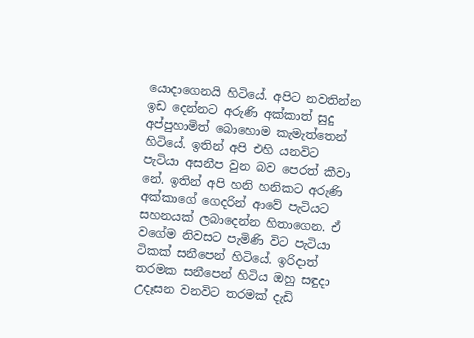යොදාගෙනයි හිටියේ. අපිට නවතින්න ඉඩ දෙන්නට අරුණි අක්කාත් සුදු අප්පුහාමිත් බොහොම කැමැත්තෙන් හිටියේ. ඉතින් අපි එහි යනවිට පැටියා අසනීප වුන බව පෙරත් කීවා නේ. ඉතින් අපි හනි හනිකට අරුණි අක්කාගේ ගෙදරින් ආවේ පැටියට සහනයක් ලබාදෙන්න හිතාගෙන. ඒ වගේම නිවසට පැමිණි විට පැටියා ටිකක් සනීපෙන් හිටියේ. ඉරිදාත් තරමක සනීපෙන් හිටිය ඔහු සඳුදා උදෑසන වනවිට තරමක් දැඩි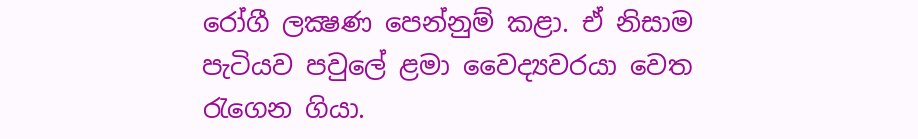රෝගී ලක්‍ෂණ පෙන්නුම් කළා. ඒ නිසාම පැටියව පවුලේ ළමා වෛද්‍යවරයා වෙත රැගෙන ගියා.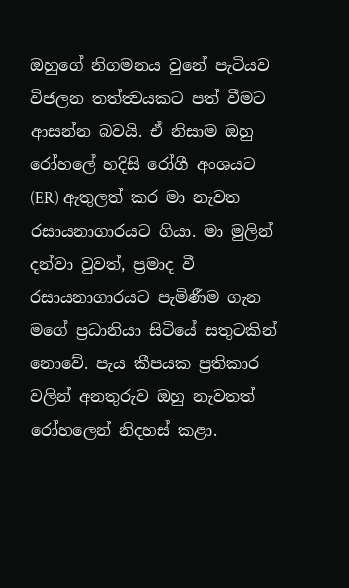ඔහුගේ නිගමනය වුනේ පැටියව විජලන තත්ත්‍වයකට පත් වීමට ආසන්න බවයි. ඒ නිසාම ඔහු රෝහලේ හදිසි රෝගී අංශයට (ER) ඇතුලත් කර මා නැවත රසායනාගාරයට ගියා. මා මුලින් දන්වා වුවත්, ප්‍රමාද වී රසායනාගාරයට පැමිණීම ගැන මගේ ප්‍රධානියා සිටියේ සතුටකින් නොවේ. පැය කීපයක ප්‍රතිකාර වලින් අනතුරුව ඔහු නැවතත් රෝහලෙන් නිදහස් කළා.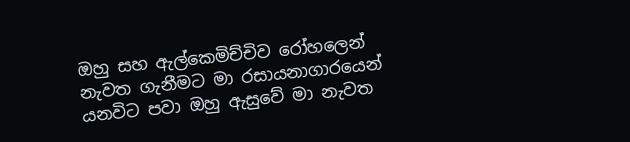ඔහු සහ ඇල්කෙමිච්චිව රෝහලෙන් නැවත ගැනීමට මා රසායනාගාරයෙන් යනවිට පවා ඔහු ඇසුවේ මා නැවත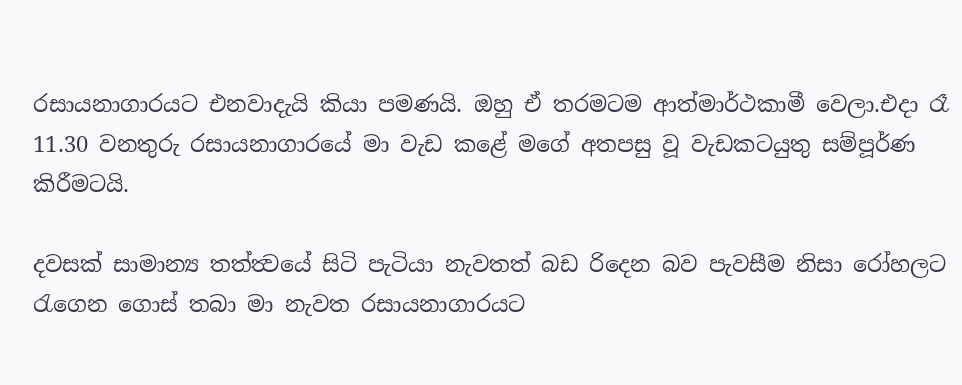රසායනාගාරයට එනවාදැයි කියා පමණයි. ඔහු ඒ තරමටම ආත්මාර්ථකාමී වෙලා.එදා රෑ 11.30 වනතුරු රසායනාගාරයේ මා වැඩ කළේ මගේ අතපසු වූ වැඩකටයුතු සම්පූර්ණ කිරීමටයි.

දවසක් සාමාන්‍ය තත්ත්‍වයේ සිටි පැටියා නැවතත් බඩ රිදෙන බව පැවසීම නිසා රෝහලට රැගෙන ගොස් තබා මා නැවත රසායනාගාරයට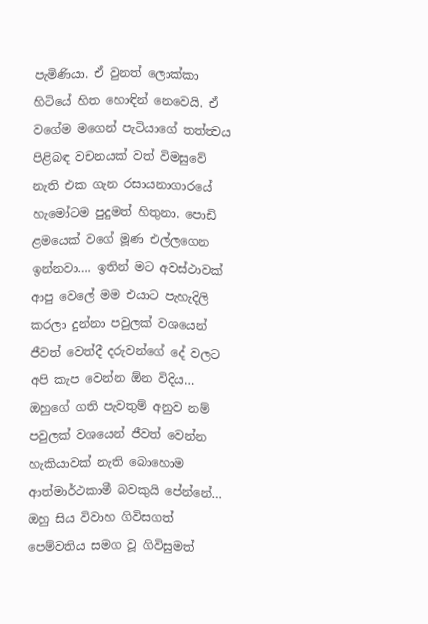පැමිණියා. ඒ වුනත් ලොක්කා හිටියේ හිත හොඳින් නෙවෙයි. ඒ වගේම මගෙන් පැටියාගේ තත්ත්‍වය පිළිබඳ වචනයක් වත් විමසුවේ නැති එක ගැන රසායනාගාරයේ හැමෝටම පුදුමත් හිතුනා. පොඩි ළමයෙක් වගේ මූණ එල්ලගෙන ඉන්නවා…. ඉතින් මට අවස්ථාවක් ආපු වෙලේ මම එයාට පැහැදිලි කරලා දුන්නා පවුලක් වශයෙන් ජීවත් වෙත්දී දරුවන්ගේ දේ වලට අපි කැප වෙන්න ඕන විදිය… ඔහුගේ ගති පැවතුම් අනුව නම් පවුලක් වශයෙන් ජීවත් වෙන්න හැකියාවක් නැති බොහොම ආත්මාර්ථකාමී බවකුයි පේන්නේ… ඔහු සිය විවාහ ගිවිසගත් පෙම්වතිය සමග වූ ගිවිසුමත්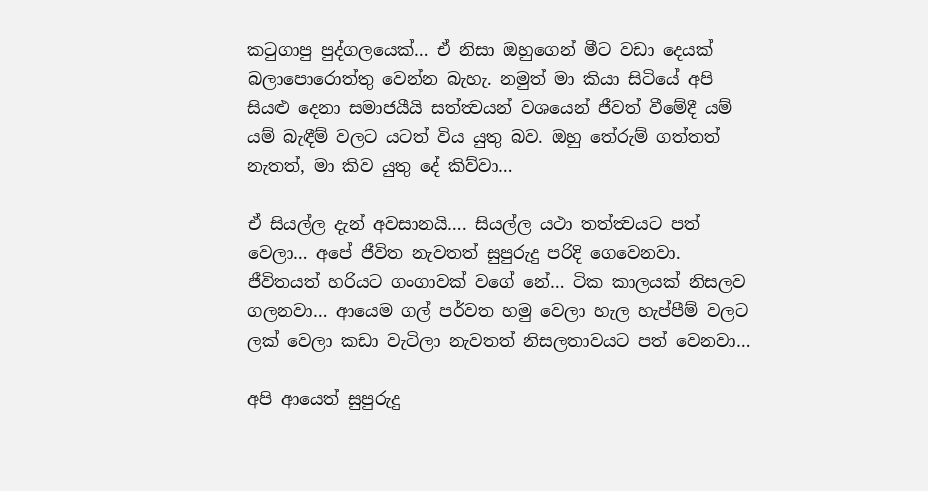කටුගාපු පුද්ගලයෙක්… ඒ නිසා ඔහුගෙන් මීට වඩා දෙයක් බලාපොරොත්තු වෙන්න බැහැ. නමුත් මා කියා සිටියේ අපි සියළු දෙනා සමාජයීයි සත්ත්‍වයන් වශයෙන් ජීවත් වීමේදී යම් යම් බැඳීම් වලට යටත් විය යුතු බව. ඔහු තේරුම් ගත්තත් නැතත්, මා කිව යුතු දේ කිව්වා…

ඒ සියල්ල දැන් අවසානයි…. සියල්ල යථා තත්ත්‍වයට පත් වෙලා… අපේ ජීවිත නැවතත් සුපුරුදු පරිදි ගෙවෙනවා. ජීවිතයත් හරියට ගංගාවක් වගේ නේ… ටික කාලයක් නිසලව ගලනවා… ආයෙම ගල් පර්වත හමු වෙලා හැල හැප්පීම් වලට ලක් වෙලා කඩා වැටිලා නැවතත් නිසලතාවයට පත් වෙනවා…

අපි ආයෙත් සුපුරුදු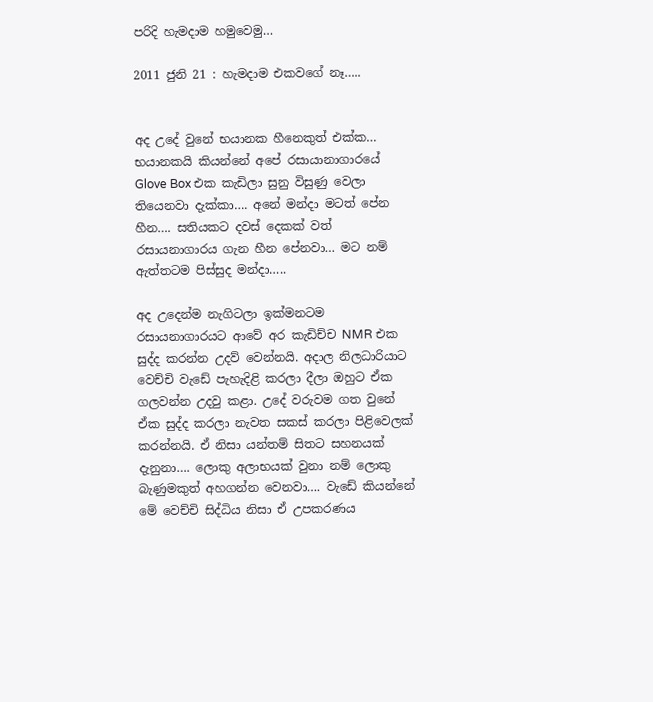පරිදි හැමදාම හමුවෙමු…

2011 ජුනි 21 : හැමදාම එකවගේ නෑ…..


අද උදේ වුනේ භයානක හීනෙකුත් එක්ක… භයානකයි කියන්නේ අපේ රසායානාගාරයේ Glove Box එක කැඩිලා සුනු විසුණු වෙලා තියෙනවා දැක්කා…. අනේ මන්දා මටත් පේන හීන…. සතියකට දවස් දෙකක් වත් රසායනාගාරය ගැන හීන පේනවා… මට නම් ඇත්තටම පිස්සුද මන්දා…..

අද උදෙන්ම නැගිටලා ඉක්මනටම රසායනාගාරයට ආවේ අර කැඩිච්ච NMR එක සුද්ද කරන්න උදව් වෙන්නයි. අදාල නිලධාරියාට වෙච්චි වැඩේ පැහැදිළි කරලා දීලා ඔහුට ඒක ගලවන්න උදවු කළා. උදේ වරුවම ගත වුනේ ඒක සුද්ද කරලා නැවත සකස් කරලා පිළිවෙලක් කරන්නයි. ඒ නිසා යන්තම් සිතට සහනයක් දැනුනා…. ලොකු අලාභයක් වුනා නම් ලොකු බැණුමකුත් අහගන්න වෙනවා…. වැඩේ කියන්නේ මේ වෙච්චි සිද්ධිය නිසා ඒ උපකරණය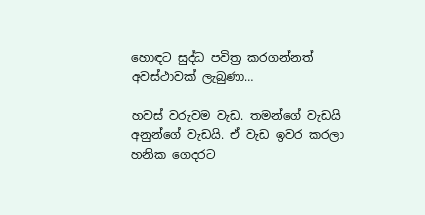හොඳට සුද්ධ පවිත්‍ර කරගන්නත් අවස්ථාවක් ලැබුණා…

හවස් වරුවම වැඩ. තමන්ගේ වැඩයි අනුන්ගේ වැඩයි. ඒ වැඩ ඉවර කරලා හනික ගෙදරට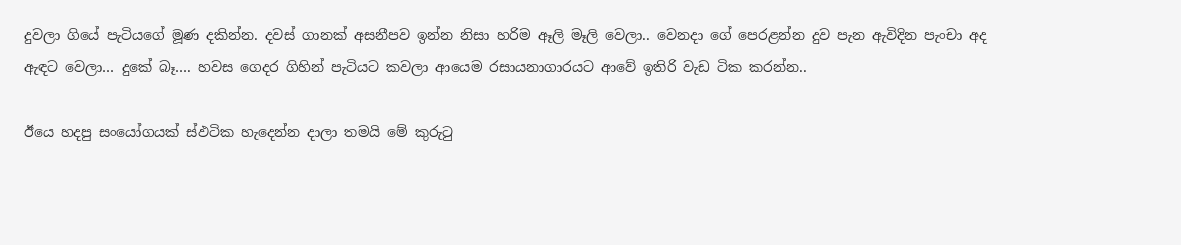දුවලා ගියේ පැටියගේ මූණ දකින්න. දවස් ගානක් අසනීපව ඉන්න නිසා හරිම ඈලි මෑලි වෙලා.. වෙනදා ගේ පෙරළන්න දුව පැන ඇවිදින පැංචා අද ඇඳට වෙලා… දුකේ බෑ…. හවස ගෙදර ගිහින් පැටියට කවලා ආයෙම රසායනාගාරයට ආවේ ඉතිරි වැඩ ටික කරන්න..

ඊයෙ හදපු සංයෝගයක් ස්ඵටික හැදෙන්න දාලා තමයි මේ කුරුටු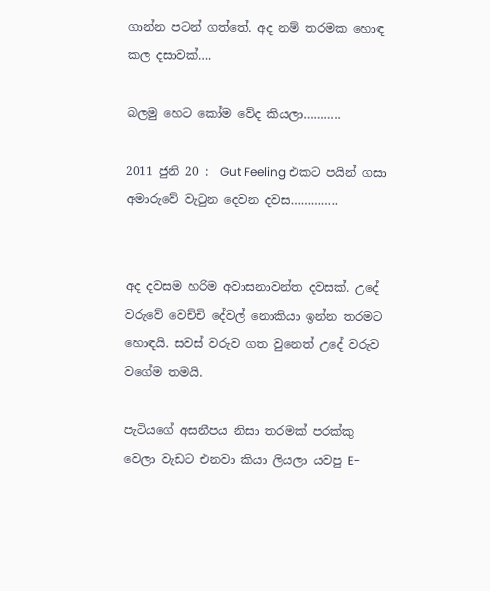ගාන්න පටන් ගත්තේ. අද නම් තරමක හොඳ කල දසාවක්….

බලමු හෙට කෝම වේද කියලා………..

2011 ජුනි 20 :  Gut Feeling එකට පයින් ගසා අමාරුවේ වැටුන දෙවන දවස…………..


අද දවසම හරිම අවාසනාවන්ත දවසක්. උදේ වරුවේ වෙච්චි දේවල් නොකියා ඉන්න තරමට හොඳයි. සවස් වරුව ගත වුනෙත් උදේ වරුව වගේම තමයි.

පැටියගේ අසනීපය නිසා තරමක් පරක්කු වෙලා වැඩට එනවා කියා ලියලා යවපු E-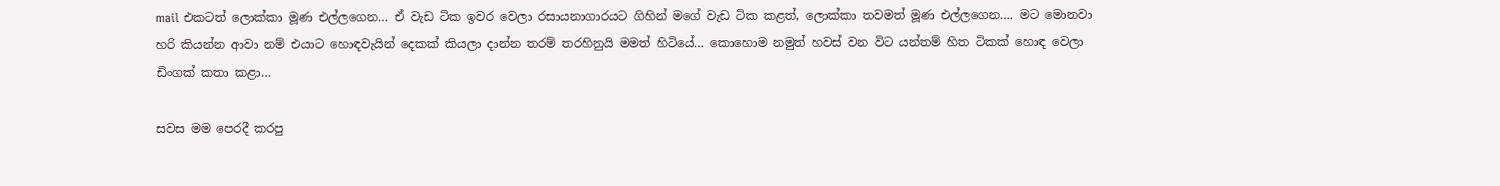mail එකටත් ලොක්කා මූණ එල්ලගෙන… ඒ වැඩ ටික ඉවර වෙලා රසායනාගාරයට ගිහින් මගේ වැඩ ටික කළත්, ලොක්කා තවමත් මූණ එල්ලගෙන…. මට මොනවා හරි කියන්න ආවා නම් එයාට හොඳවැයින් දෙකක් කියලා දාන්න තරම් තරහිනුයි මමත් හිටියේ… කොහොම නමුත් හවස් වන විට යන්තම් හිත ටිකක් හොඳ වෙලා ඩිංගක් කතා කළා…

සවස මම පෙරදී කරපු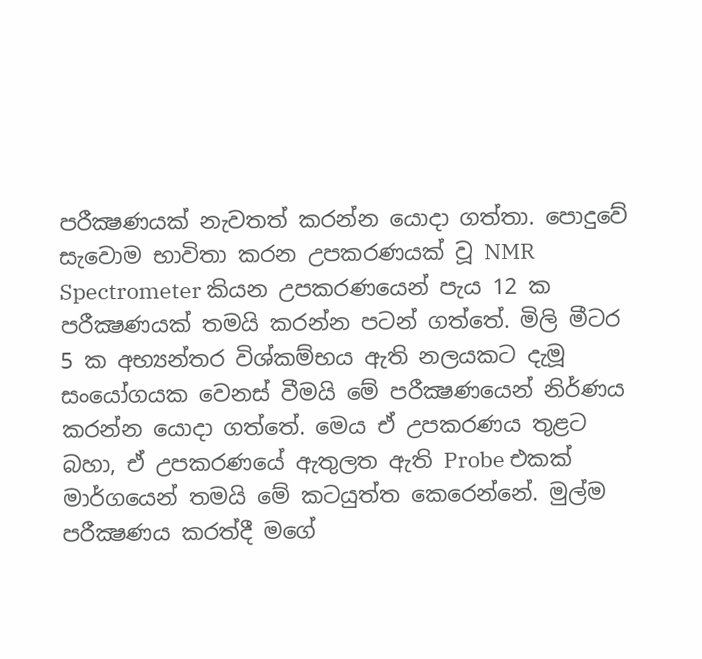පරීක්‍ෂණයක් නැවතත් කරන්න යොදා ගත්තා. පොදුවේ සැවොම භාවිතා කරන උපකරණයක් වූ NMR Spectrometer කියන උපකරණයෙන් පැය 12 ක පරීක්‍ෂණයක් තමයි කරන්න පටන් ගත්තේ. මිලි මීටර 5 ක අභ්‍යන්තර විශ්කම්භය ඇති නලයකට දැමූ සංයෝගයක වෙනස් වීමයි මේ පරීක්‍ෂණයෙන් නිර්ණය කරන්න යොදා ගත්තේ. මෙය ඒ උපකරණය තුළට බහා, ඒ උපකරණයේ ඇතුලත ඇති Probe එකක් මාර්ගයෙන් තමයි මේ කටයුත්ත කෙරෙන්නේ. මුල්ම පරීක්‍ෂණය කරත්දී මගේ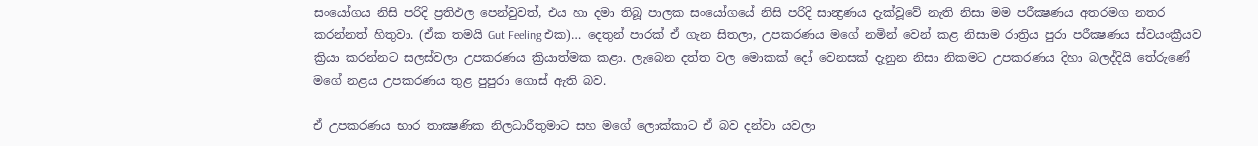සංයෝගය නිසි පරිදි ප්‍රතිඵල පෙන්වුවත්, එය හා දමා තිබූ පාලක සංයෝගයේ නිසි පරිදි සාන්‍ද්‍රණය දැක්වූවේ නැති නිසා මම පරීක්‍ෂණය අතරමග නතර කරන්නත් හිතුවා. (ඒක තමයි Gut Feeling එක)… දෙතුන් පාරක් ඒ ගැන සිතලා, උපකරණය මගේ නමින් වෙන් කළ නිසාම රාත්‍රිය පුරා පරීක්‍ෂණය ස්වයංක්‍රීයව ක්‍රියා කරන්නට සලස්වලා උපකරණය ක්‍රියාත්මක කළා. ලැබෙන දත්ත වල මොකක් දෝ වෙනසක් දැනුන නිසා නිකමට උපකරණය දිහා බලද්දියි තේරුණේ මගේ නළය උපකරණය තුළ පුපුරා ගොස් ඇති බව.

ඒ උපකරණය භාර තාක්‍ෂණික නිලධාරීතුමාට සහ මගේ ලොක්කාට ඒ බව දන්වා යවලා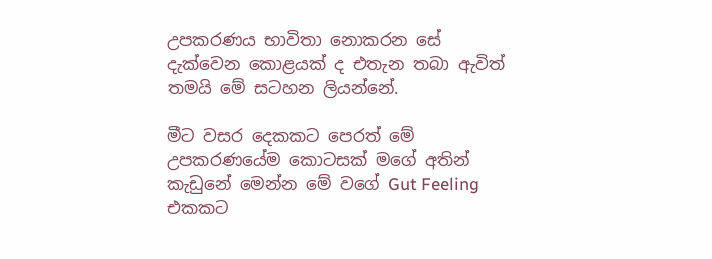උපකරණය භාවිතා නොකරන සේ දැක්වෙන කොළයක් ද එතැන තබා ඇවිත් තමයි මේ සටහන ලියන්නේ.

මීට වසර දෙකකට පෙරත් මේ උපකරණයේම කොටසක් මගේ අතින් කැඩුනේ මෙන්න මේ වගේ Gut Feeling එකකට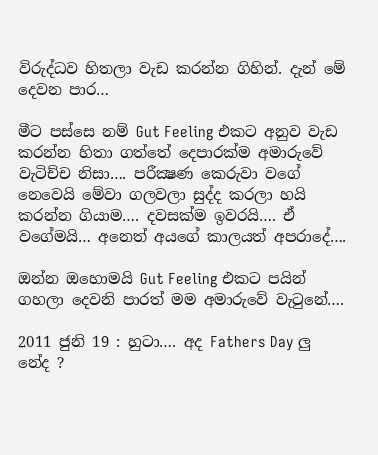විරුද්ධව හිතලා වැඩ කරන්න ගිහින්. දැන් මේ දෙවන පාර…

මීට පස්සෙ නම් Gut Feeling එකට අනුව වැඩ කරන්න හිතා ගත්තේ දෙපාරක්ම අමාරුවේ වැටිච්ච නිසා…. පරීක්‍ෂණ කෙරුවා වගේ නෙවෙයි මේවා ගලවලා සුද්ද කරලා හයි කරන්න ගියාම…. දවසක්ම ඉවරයි…. ඒ වගේමයි… අනෙත් අයගේ කාලයත් අපරාදේ….

ඔන්න ඔහොමයි Gut Feeling එකට පයින් ගහලා දෙවනි පාරත් මම අමාරුවේ වැටුනේ….

2011 ජුනි 19 : හුටා…. අද Fathers Day ලු නේද ?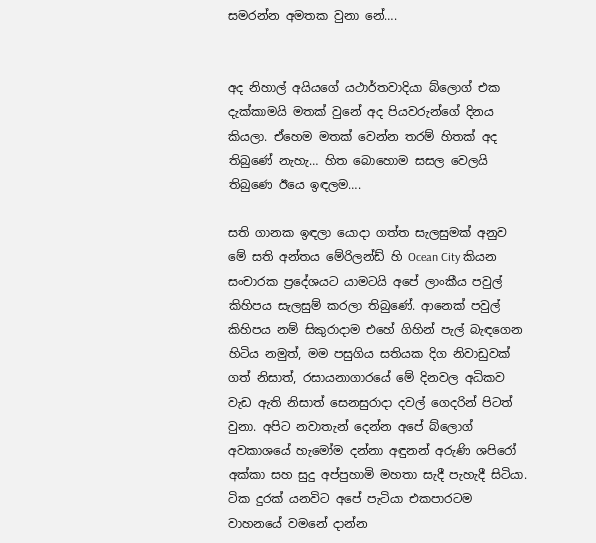සමරන්න අමතක වුනා නේ….


අද නිහාල් අයියගේ යථාර්තවාදියා බ්ලොග් එක දැක්කාමයි මතක් වුනේ අද පියවරුන්ගේ දිනය කියලා. ඒහෙම මතක් වෙන්න තරම් හිතක් අද තිබුණේ නැහැ… හිත බොහොම සසල වෙලයි තිබුණෙ ඊයෙ ඉඳලම….

සති ගානක ඉඳලා යොදා ගත්ත සැලසුමක් අනුව මේ සති අන්තය මේරිලන්ඩ් හි Ocean City කියන සංචාරක ප්‍රදේශයට යාමටයි අපේ ලාංකීය පවුල් කිහිපය සැලසුම් කරලා තිබුණේ. ආනෙක් පවුල් කිහිපය නම් සිකුරාදාම එහේ ගිහින් පැල් බැඳගෙන හිටිය නමුත්, මම පසුගිය සතියක දිග නිවාඩුවක් ගත් නිසාත්, රසායනාගාරයේ මේ දිනවල අධිකව වැඩ ඇති නිසාත් සෙනසුරාදා දවල් ගෙදරින් පිටත් වුනා. අපිට නවාතැන් දෙන්න අපේ බ්ලොග් අවකාශයේ හැමෝම දන්නා අඳුනන් අරුණි ශපිරෝ අක්කා සහ සුදු අප්පුහාමි මහතා සැදී පැහැදී සිටියා. ටික දුරක් යනවිට අපේ පැටියා එකපාරටම වාහනයේ වමනේ දාන්න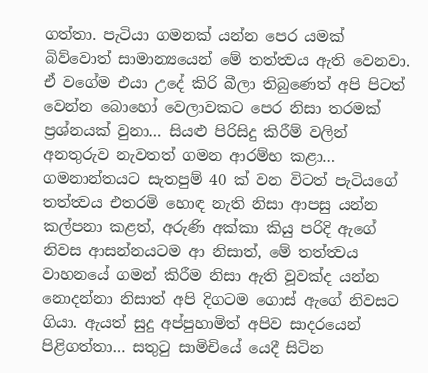ගත්තා. පැටියා ගමනක් යන්න පෙර යමක් බිව්වොත් සාමාන්‍යයෙන් මේ තත්ත්‍වය ඇති වෙනවා. ඒ වගේම එයා උදේ කිරි බීලා තිබුණෙත් අපි පිටත් වෙන්න බොහෝ වෙලාවකට පෙර නිසා තරමක් ප්‍රශ්නයක් වුනා… සියළු පිරිසිදු කිරීම් වලින් අනතුරුව නැවතත් ගමන ආරම්භ කළා… ගමනාන්තයට සැතපුම් 40 ක් වන විටත් පැටියගේ තත්ත්‍වය එතරමි හොඳ නැති නිසා ආපසු යන්න කල්පනා කළත්, අරුණි අක්කා කියු පරිදි ඇගේ නිවස ආසන්නයටම ආ නිසාත්, මේ තත්ත්‍වය වාහනයේ ගමන් කිරීම නිසා ඇති වූවක්ද යන්න නොදන්නා නිසාත් අපි දිගටම ගොස් ඇගේ නිවසට ගියා. ඇයත් සුදු අප්පුහාමිත් අපිව සාදරයෙන් පිළිගත්තා… සතුටු සාමිචියේ යෙදී සිටින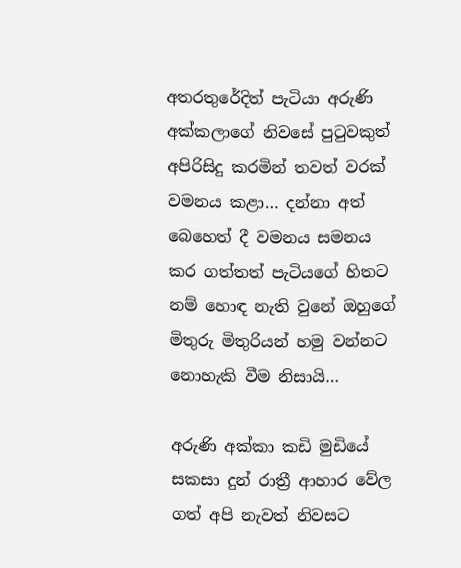අතරතුරේදිත් පැටියා අරුණි අක්කලාගේ නිවසේ පුටුවකුත් අපිරිසිදු කරමින් තවත් වරක් වමනය කළා… දන්නා අත් බෙහෙත් දී වමනය සමනය කර ගත්තත් පැටියගේ හිතට නම් හොඳ නැති වුනේ ඔහුගේ මිතුරු මිතුරියන් හමු වන්නට නොහැකි වීම නිසායි…

අරුණි අක්කා කඩි මුඩියේ සකසා දුන් රාත්‍රී ආහාර වේල ගත් අපි නැවත් නිවසට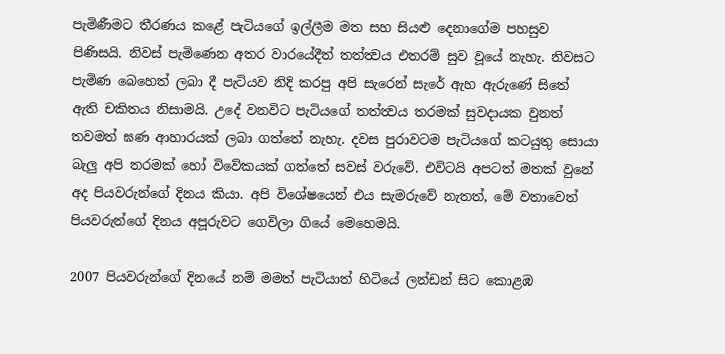පැමිණීමට තීරණය කළේ පැටියගේ ඉල්ලීම මත සහ සියළු දෙනාගේම පහසුව පිණිසයි. නිවස් පැමිණෙන අතර වාරයේදීත් තත්ත්‍වය එතරම් සුව වූයේ නැහැ. නිවසට පැමිණ බෙහෙත් ලබා දී පැටියව නිදි කරපු අපි සැරෙන් සැරේ ඇහ ඇරුණේ සිතේ ඇති චකිතය නිසාමයි. උදේ වනවිට පැටියගේ තත්ත්‍වය තරමක් සුවදායක වුනත් තවමත් ඝණ ආහාරයක් ලබා ගත්තේ නැහැ. දවස පුරාවටම පැටියගේ කටයුතු සොයා බැලු අපි තරමක් හෝ විවේකයක් ගත්තේ සවස් වරුවේ. එවිටයි අපටත් මතක් වුනේ අද පියවරුන්ගේ දිනය කියා. අපි විශේෂයෙන් එය සැමරුවේ නැතත්, මේ වතාවෙත් පියවරුන්ගේ දිනය අපූරුවට ගෙවිලා ගියේ මෙහෙමයි.

2007 පියවරුන්ගේ දිනයේ නම් මමත් පැටියාත් හිටියේ ලන්ඩන් සිට කොළඹ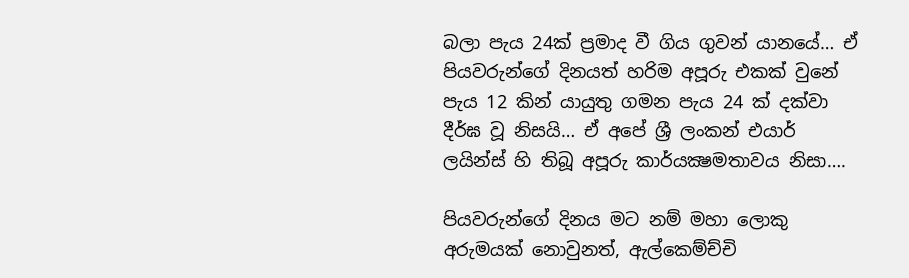බලා පැය 24ක් ප්‍රමාද වී ගිය ගුවන් යානයේ… ඒ පියවරුන්ගේ දිනයත් හරිම අපූරු එකක් වුනේ පැය 12 කින් යායුතු ගමන පැය 24 ක් දක්වා දීර්ඝ වූ නිසයි… ඒ අපේ ශ්‍රී ලංකන් එයාර් ලයින්ස් හි තිබූ අපූරු කාර්යක්‍ෂමතාවය නිසා….

පියවරුන්ගේ දිනය මට නම් මහා ලොකු අරුමයක් නොවුනත්, ඇල්කෙම්ච්චි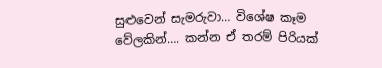සුළුවෙන් සැමරුවා… විශේෂ කෑම වේලකින්…. කන්න ඒ තරම් පිරියක්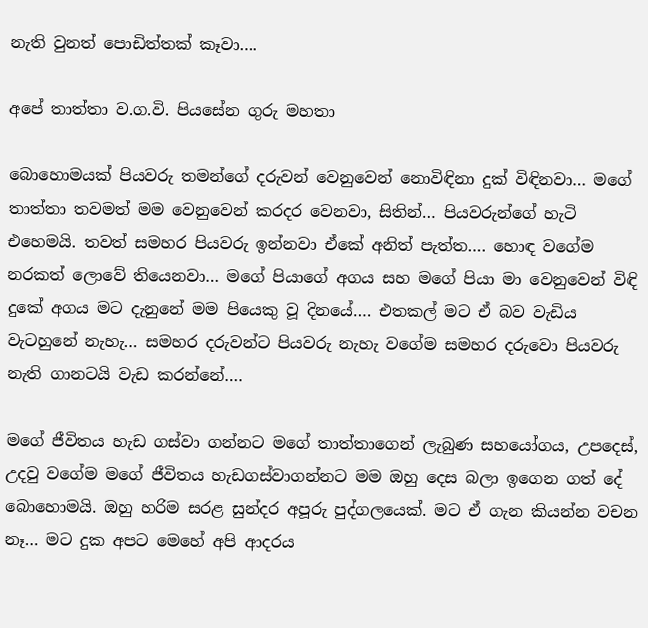නැති වුනත් පොඩිත්තක් කෑවා….

අපේ තාත්තා ව.ග.වි. පියසේන ගුරු මහතා

බොහොමයක් පියවරු තමන්ගේ දරුවන් වෙනුවෙන් නොවිඳිනා දුක් විඳිනවා… මගේ තාත්තා තවමත් මම වෙනුවෙන් කරදර වෙනවා, සිතින්… පියවරුන්ගේ හැටි එහෙමයි. තවත් සමහර පියවරු ඉන්නවා ඒකේ අනිත් පැත්ත…. හොඳ වගේම නරකත් ලොවේ තියෙනවා… මගේ පියාගේ අගය සහ මගේ පියා මා වෙනුවෙන් විඳි දුකේ අගය මට දැනුනේ මම පියෙකු වූ දිනයේ…. එතකල් මට ඒ බව වැඩිය වැටහුනේ නැහැ… සමහර දරුවන්ට පියවරු නැහැ වගේම සමහර දරුවො පියවරු නැති ගානටයි වැඩ කරන්නේ….

මගේ ජීවිතය හැඩ ගස්වා ගන්නට මගේ තාත්තාගෙන් ලැබුණ සහයෝගය, උපදෙස්, උදවු වගේම මගේ ජීවිතය හැඩගස්වාගන්නට මම ඔහු දෙස බලා ඉගෙන ගත් දේ බොහොමයි. ඔහු හරිම සරළ සුන්දර අපූරු පුද්ගලයෙක්. මට ඒ ගැන කියන්න වචන නෑ… මට දුක අපට මෙහේ අපි ආදරය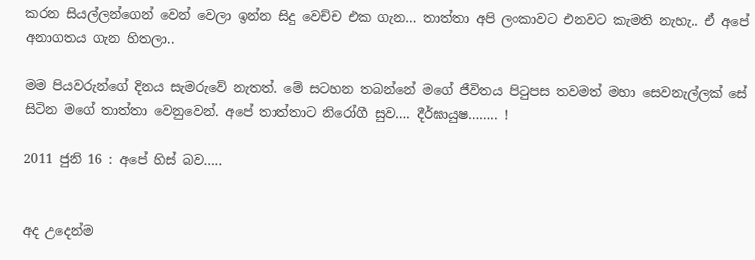කරන සියල්ලන්ගෙන් වෙන් වෙලා ඉන්න සිදු වෙච්ච එක ගැන… තාත්තා අපි ලංකාවට එනවට කැමති නැහැ.. ඒ අපේ අනාගතය ගැන හිතලා..

මම පියවරුන්ගේ දිනය සැමරුවේ නැතත්. මේ සටහන තබන්නේ මගේ ජීවිතය පිටුපස තවමත් මහා සෙවනැල්ලක් සේ සිටින මගේ තාත්තා වෙනුවෙන්. අපේ තාත්තාට නිරෝගී සුව…. දීර්ඝායුෂ…….. !

2011 ජුනි 16 : අපේ හිස් බව…..


අද උදෙන්ම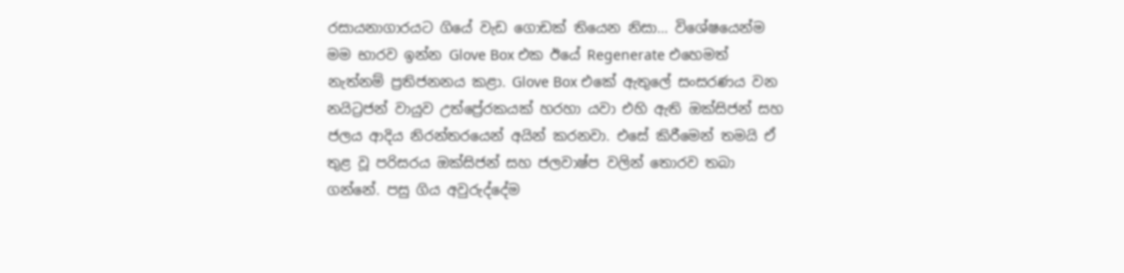රසායනාගාරයට ගියේ වැඩ ගොඩක් තියෙන නිසා… විශේෂයෙන්ම මම භාරව ඉන්න Glove Box එක ඊයේ Regenerate එහෙමත් නැත්නම් ප්‍රතිජනනය කළා. Glove Box එකේ ඇතුලේ සංසරණය වන නයිට්‍රජන් වායුව උත්ප්‍රේරකයක් හරහා යවා එහි ඇති ඔක්සිජන් සහ ජලය ආදිය නිරන්තරයෙන් අයින් කරනවා. එසේ කිරීමෙන් තමයි ඒ තුළ වූ පරිසරය ඔක්සිජන් සහ ජලවාෂ්ප වලින් තොරව තබා ගන්නේ. පසු ගිය අවුරුද්දේම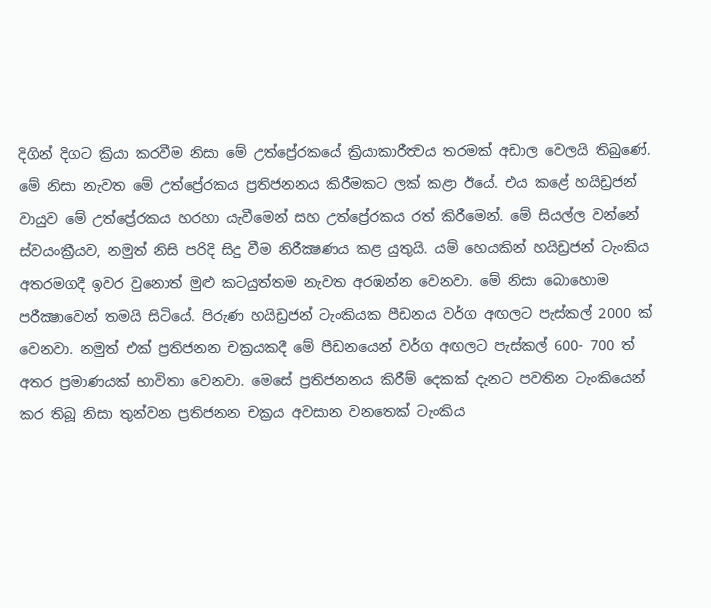දිගින් දිගට ක්‍රියා කරවීම නිසා මේ උත්ප්‍රේරකයේ ක්‍රියාකාරීත්‍වය තරමක් අඩාල වෙලයි තිබුණේ. මේ නිසා නැවත මේ උත්ප්‍රේරකය ප්‍රතිජනනය කිරීමකට ලක් කළා ඊයේ. එය කළේ හයිඩ්‍රජන් වායුව මේ උත්ප්‍රේරකය හරහා යැවීමෙන් සහ උත්ප්‍රේරකය රත් කිරීමෙන්. මේ සියල්ල වන්නේ ස්වයංක්‍රීයව, නමුත් නිසි පරිදි සිදු වීම නිරීක්‍ෂණය කළ යුතුයි. යම් හෙයකින් හයිඩ්‍රජන් ටැංකිය අතරමගදී ඉවර වුනොත් මුළු කටයුත්තම නැවත අරඹන්න වෙනවා. මේ නිසා බොහොම පරීක්‍ෂාවෙන් තමයි සිටියේ. පිරුණ හයිඩ්‍රජන් ටැංකියක පීඩනය වර්ග අඟලට පැස්කල් 2000 ක් වෙනවා. නමුත් එක් ප්‍රතිජනන චක්‍රයකදී මේ පීඩනයෙන් වර්ග අඟලට පැස්කල් 600- 700 ත් අතර ප්‍රමාණයක් භාවිතා වෙනවා. මෙසේ ප්‍රතිජනනය කිරීම් දෙකක් දැනට පවතින ටැංකියෙන් කර තිබූ නිසා තුන්වන ප්‍රතිජනන චක්‍රය අවසාන වනතෙක් ටැංකිය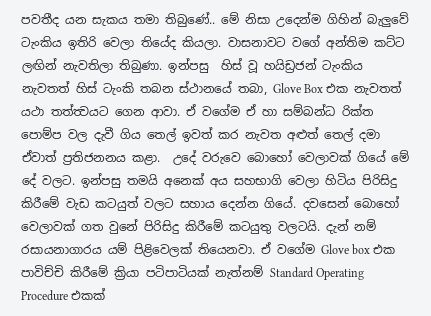පවතීද යන සැකය තමා තිබුණේ.. මේ නිසා උදෙන්ම ගිහින් බැලුවේ ටැංකිය ඉතිරි වෙලා තියේද කියලා. වාසනාවට වගේ අන්තිම කට්ට ලඟින් නැවතිලා තිබුණා. ඉන්පසු  හිස් වූ හයිඩ්‍රජන් ටැංකිය නැවතත් හිස් ටැංකි තබන ස්ථානයේ තබා, Glove Box එක නැවතත් යථා තත්ත්‍වයට ගෙන ආවා. ඒ වගේම ඒ හා සම්බන්ධ රික්ත පොම්ප වල දැවී ගිය තෙල් ඉවත් කර නැවත අළුත් තෙල් දමා ඒවාත් ප්‍රතිජනනය කළා.  උදේ වරුවෙ බොහෝ වෙලාවක් ගියේ මේ දේ වලට. ඉන්පසු තමයි අනෙක් අය සහභාගි වෙලා හිටිය පිරිසිදු කිරීමේ වැඩ කටයුත් වලට සහාය දෙන්න ගියේ. දවසෙන් බොහෝ වෙලාවක් ගත වුනේ පිරිසිදු කිරීමේ කටයුතු වලටයි. දැන් නම් රසායනාගාරය යම් පිළිවෙලක් තියෙනවා. ඒ වගේම Glove box එක පාවිච්චි කිරීමේ ක්‍රියා පටිපාටියක් නැත්නම් Standard Operating Procedure එකක්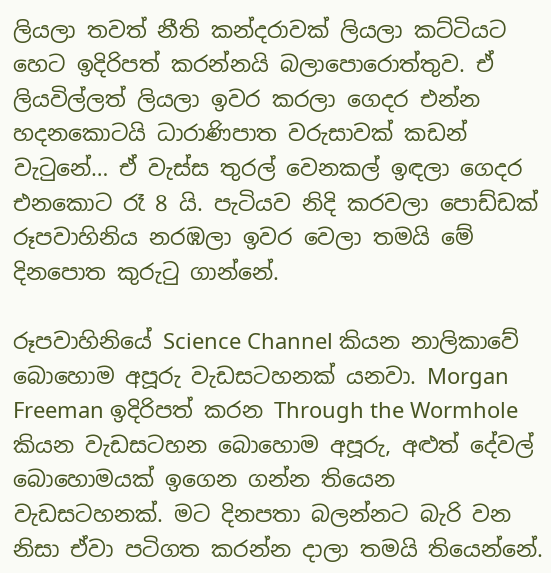ලියලා තවත් නීති කන්දරාවක් ලියලා කට්ටියට හෙට ඉදිරිපත් කරන්නයි බලාපොරොත්තුව. ඒ ලියවිල්ලත් ලියලා ඉවර කරලා ගෙදර එන්න හදනකොටයි ධාරාණිපාත වරුසාවක් කඩන් වැටුනේ… ඒ වැස්ස තුරල් වෙනකල් ඉඳලා ගෙදර එනකොට රෑ 8 යි. පැටියව නිදි කරවලා පොඩ්ඩක් රූපවාහිනිය නරඹලා ඉවර වෙලා තමයි මේ දිනපොත කුරුටු ගාන්නේ.

රූපවාහිනියේ Science Channel කියන නාලිකාවේ බොහොම අපූරු වැඩසටහනක් යනවා. Morgan Freeman ඉදිරිපත් කරන Through the Wormhole කියන වැඩසටහන බොහොම අපූරු, අළුත් දේවල් බොහොමයක් ඉගෙන ගන්න තියෙන වැඩසටහනක්. මට දිනපතා බලන්නට බැරි වන නිසා ඒවා පටිගත කරන්න දාලා තමයි තියෙන්නේ.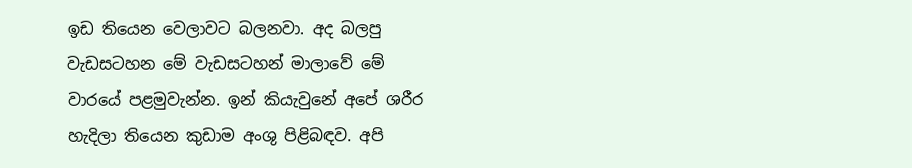ඉඩ තියෙන වෙලාවට බලනවා. අද බලපු වැඩසටහන මේ වැඩසටහන් මාලාවේ මේ වාරයේ පළමුවැන්න. ඉන් කියැවුනේ අපේ ශරීර හැදිලා තියෙන කුඩාම අංශු පිළිබඳව. අපි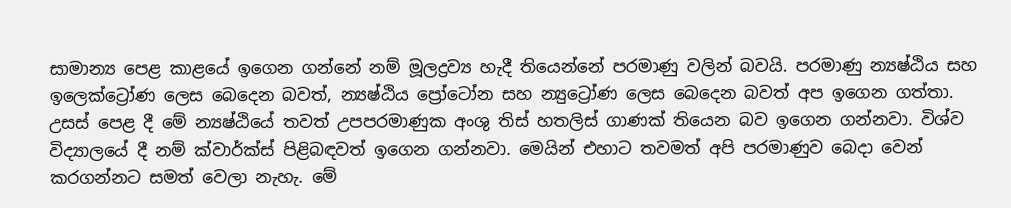සාමාන්‍ය පෙළ කාළයේ ඉගෙන ගන්නේ නම් මූලද්‍රව්‍ය හැදී තියෙන්නේ පරමාණු වලින් බවයි. පරමාණු න්‍යෂ්ඨිය සහ ඉලෙක්ට්‍රෝණ ලෙස බෙදෙන බවත්, න්‍යෂ්ඨිය ප්‍රෝටෝන සහ න්‍යුට්‍රෝණ ලෙස බෙදෙන බවත් අප ඉගෙන ගත්තා. උසස් පෙළ දී මේ න්‍යෂ්ඨියේ තවත් උපපරමාණුක අංශු තිස් හතලිස් ගාණක් තියෙන බව ඉගෙන ගන්නවා. විශ්ව විද්‍යාලයේ දී නම් ක්වාර්ක්ස් පිළිබඳවත් ඉගෙන ගන්නවා. මෙයින් එහාට තවමත් අපි පරමාණුව බෙදා වෙන් කරගන්නට සමත් වෙලා නැහැ. මේ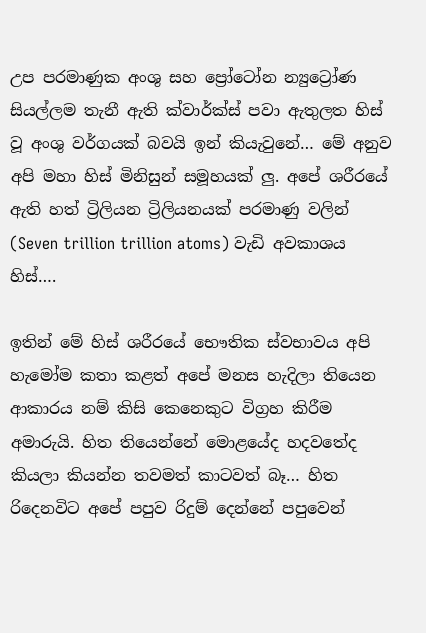උප පරමාණුක අංශු සහ ප්‍රෝටෝන න්‍යුට්‍රෝණ සියල්ලම තැනී ඇති ක්වාර්ක්ස් පවා ඇතුලත හිස් වූ අංශු වර්ගයක් බවයි ඉන් කියැවුනේ… මේ අනුව අපි මහා හිස් මිනිසුන් සමූහයක් ලු. අපේ ශරීරයේ ඇති හත් ට්‍රිලියන ට්‍රිලියනයක් පරමාණු වලින් (Seven trillion trillion atoms) වැඩි අවකාශය හිස්….

ඉතින් මේ හිස් ශරීරයේ භෞතික ස්වභාවය අපි හැමෝම කතා කළත් අපේ මනස හැදිලා තියෙන ආකාරය නම් කිසි කෙනෙකුට විග්‍රහ කිරීම අමාරුයි. හිත තියෙන්නේ මොළයේද හදවතේද කියලා කියන්න තවමත් කාටවත් බෑ… හිත රිදෙනවිට අපේ පපුව රිදුම් දෙන්නේ පපුවෙන්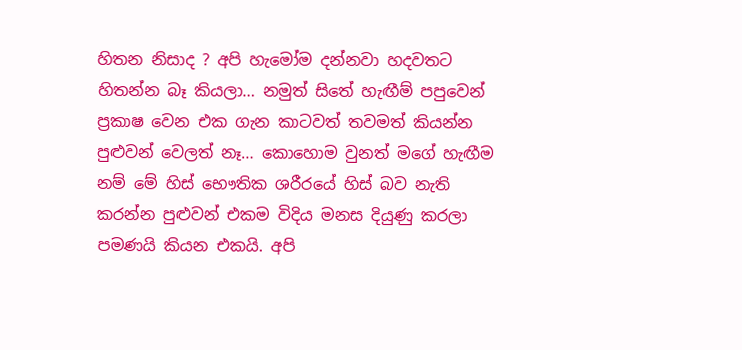හිතන නිසාද ? අපි හැමෝම දන්නවා හදවතට හිතන්න බෑ කියලා… නමුත් සිතේ හැඟීම් පපුවෙන් ප්‍රකාෂ වෙන එක ගැන කාටවත් තවමත් කියන්න පුළුවන් වෙලත් නෑ… කොහොම වුනත් මගේ හැඟීම නම් මේ හිස් භෞතික ශරීරයේ හිස් බව නැති කරන්න පුළුවන් එකම විදිය මනස දියුණු කරලා පමණයි කියන එකයි. අපි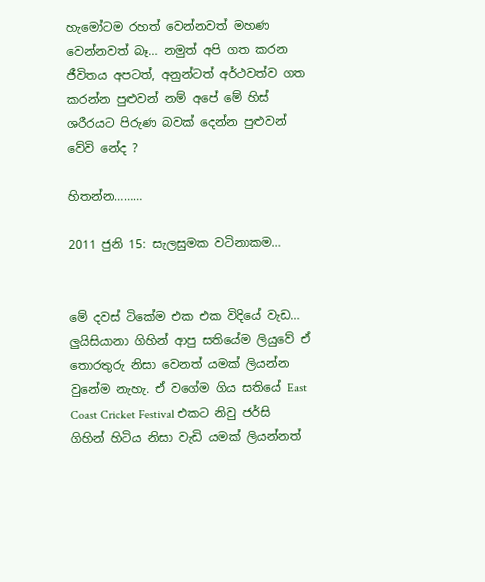හැමෝටම රහත් වෙන්නවත් මහණ වෙන්නවත් බෑ… නමුත් අපි ගත කරන ජීවිතය අපටත්, අනුන්ටත් අර්ථවත්ව ගත කරන්න පුළුවන් නම් අපේ මේ හිස් ශරීරයට පිරුණ බවක් දෙන්න පුළුවන් වේවි නේද ?

හිතන්න………

2011 ජුනි 15: සැලසුමක වටිනාකම…


මේ දවස් ටිකේම එක එක විදියේ වැඩ… ලුයිසියානා ගිහින් ආපු සතියේම ලියුවේ ඒ තොරතුරු නිසා වෙනත් යමක් ලියන්න වුනේම නැහැ. ඒ වගේම ගිය සතියේ East Coast Cricket Festival එකට නිවු ජර්සි ගිහින් හිටිය නිසා වැඩි යමක් ලියන්නත්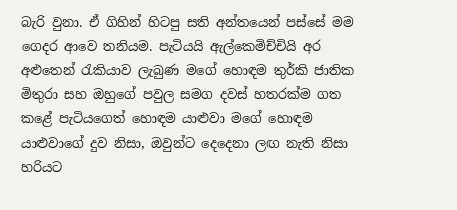බැරි වුනා. ඒ ගිහින් හිටපු සති අන්තයෙන් පස්සේ මම ගෙදර ආවෙ තනියම. පැටියයි ඇල්කෙමිච්චියි අර අළුතෙන් රැකියාව ලැබුණ මගේ හොඳම තුර්කි ජාතික මිතුරා සහ ඔහුගේ පවුල සමග දවස් හතරක්ම ගත කළේ පැටියගෙත් හොඳම යාළුවා මගේ හොඳම යාළුවාගේ දුව නිසා, ඔවුන්ට දෙදෙනා ලඟ නැති නිසා හරියට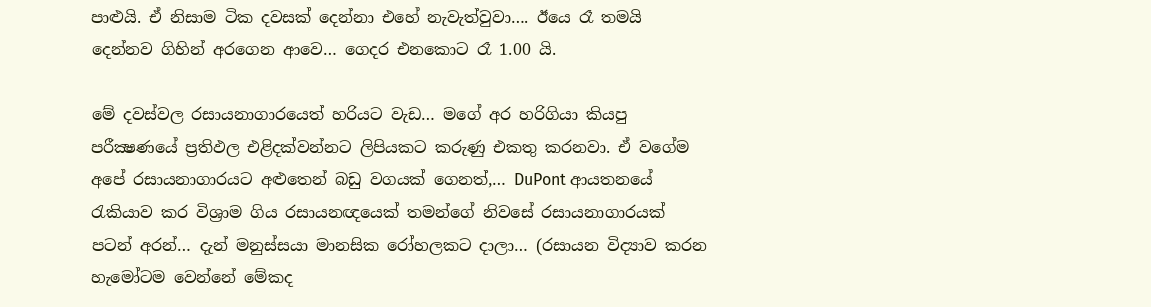පාළුයි. ඒ නිසාම ටික දවසක් දෙන්නා එහේ නැවැත්වුවා…. ඊයෙ රෑ තමයි දෙන්නව ගිහින් අරගෙන ආවෙ… ගෙදර එනකොට රෑ 1.00 යි.

මේ දවස්වල රසායනාගාරයෙත් හරියට වැඩ… මගේ අර හරිගියා කියපු පරීක්‍ෂණයේ ප්‍රතිඵල එළිදක්වන්නට ලිපියකට කරුණු එකතු කරනවා. ඒ වගේම අපේ රසායනාගාරයට අළුතෙන් බඩු වගයක් ගෙනත්,… DuPont ආයතනයේ රැකියාව කර විශ්‍රාම ගිය රසායනඥයෙක් තමන්ගේ නිවසේ රසායනාගාරයක් පටන් අරන්… දැන් මනුස්සයා මානසික රෝහලකට දාලා… (රසායන විද්‍යාව කරන හැමෝටම වෙන්නේ මේකද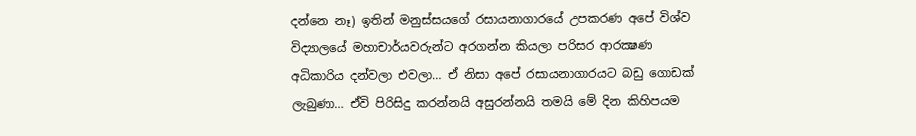දන්නෙ නෑ) ඉතින් මනුස්සයගේ රසායනාගාරයේ උපකරණ අපේ විශ්ව විද්‍යාලයේ මහාචාර්යවරුන්ට අරගන්න කියලා පරිසර ආරක්‍ෂණ අධිකාරිය දන්වලා එවලා… ඒ නිසා අපේ රසායනාගාරයට බඩු ගොඩක් ලැබුණා… ඒවි පිරිසිදු කරන්නයි අසුරන්නයි තමයි මේ දින කිහිපයම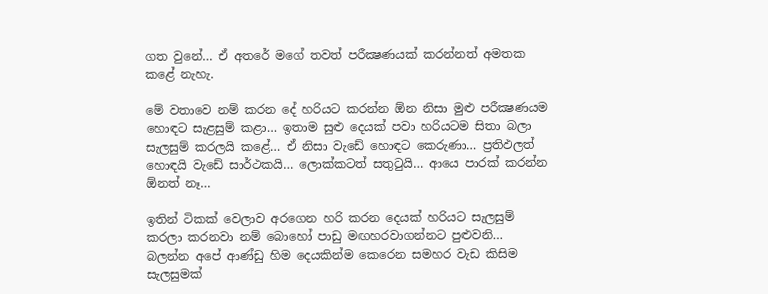ගත වුනේ… ඒ අතරේ මගේ තවත් පරීක්‍ෂණයක් කරන්නත් අමතක කළේ නැහැ.

මේ වතාවෙ නම් කරන දේ හරියට කරන්න ඕන නිසා මුළු පරීක්‍ෂණයම හොඳට සැළසුම් කළා… ඉතාම සුළු දෙයක් පවා හරියටම සිතා බලා සැලසුම් කරලයි කළේ… ඒ නිසා වැඩේ හොඳට කෙරුණා… ප්‍රතිඵලත් හොඳයි වැඩේ සාර්ථකයි… ලොක්කටත් සතුටුයි… ආයෙ පාරක් කරන්න ඕනත් නෑ…

ඉතින් ටිකක් වෙලාව අරගෙන හරි කරන දෙයක් හරියට සැලසුම් කරලා කරනවා නම් බොහෝ පාඩු මඟහරවාගන්නට පුළුවනි… බලන්න අපේ ආණ්ඩු හිම දෙයකින්ම කෙරෙන සමහර වැඩ කිසිම සැලසුමක්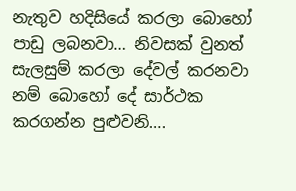නැතුව හදිසියේ කරලා බොහෝ පාඩු ලබනවා… නිවසක් වුනත් සැලසුම් කරලා දේවල් කරනවා නම් බොහෝ දේ සාර්ථක කරගන්න පුළුවනි….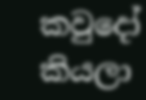කවුදෝ කියලා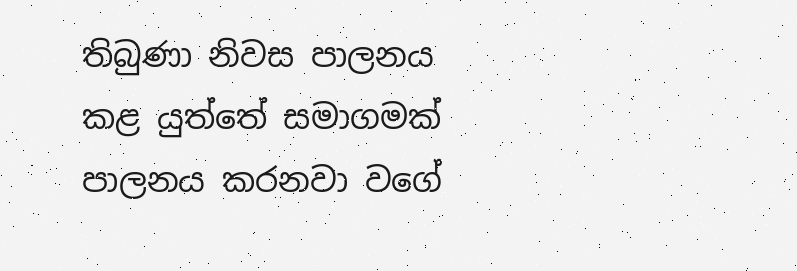තිබුණා නිවස පාලනය කළ යුත්තේ සමාගමක් පාලනය කරනවා වගේ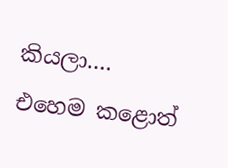කියලා…. එහෙම කළොත්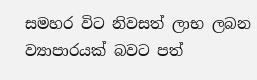සමහර විට නිවසත් ලාභ ලබන ව්‍යාපාරයක් බවට පත්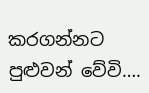කරගන්නට පුළුවන් වේවි….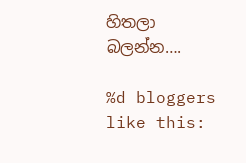හිතලා බලන්න….

%d bloggers like this: